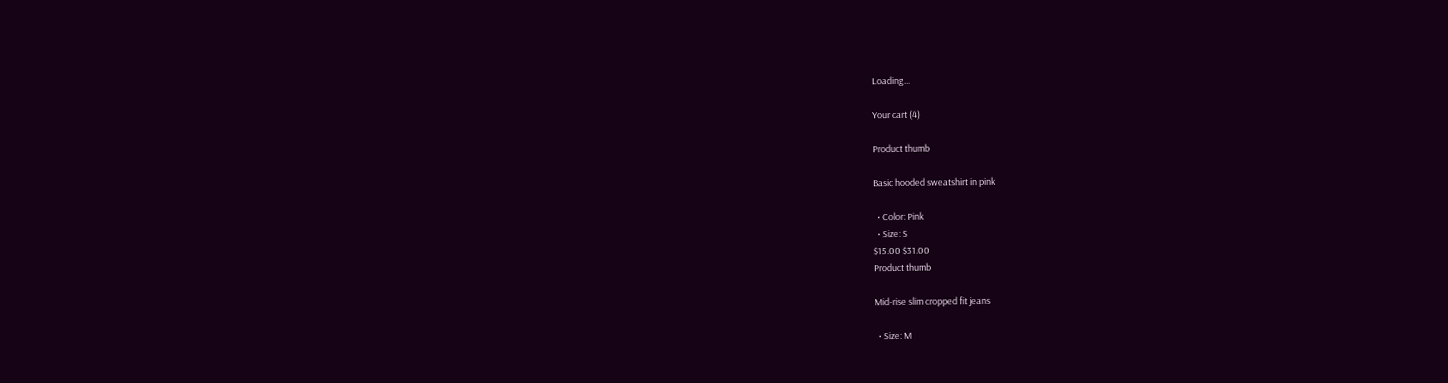Loading...

Your cart (4)

Product thumb

Basic hooded sweatshirt in pink

  • Color: Pink
  • Size: S
$15.00 $31.00
Product thumb

Mid-rise slim cropped fit jeans

  • Size: M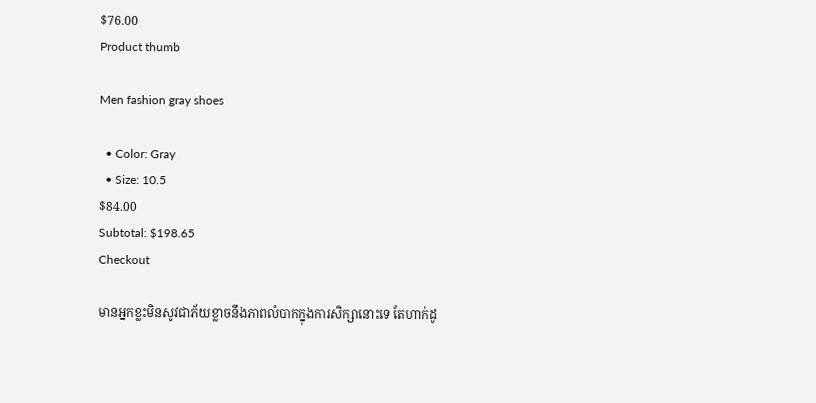$76.00
Product thumb

Men fashion gray shoes

  • Color: Gray
  • Size: 10.5
$84.00
Subtotal: $198.65
Checkout

មានអ្នកខ្លះមិនសូវជាភ័យខ្លាចនឹងភាពលំបាកក្នុងការសិក្សានោះទេ តែហាក់ដូ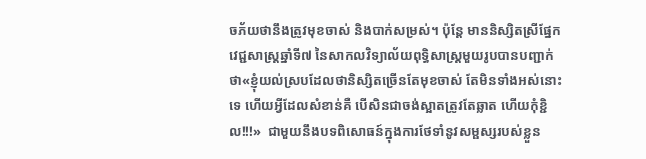ចភ័យថានឹងត្រូវមុខចាស់ និងបាក់សម្រស់។ ប៉ុន្តែ មាននិស្សិតស្រីផ្នែកវេជ្ជសាស្រ្តឆ្នាំទី៧ នៃសាកលវិទ្យាល័យពុទ្ធិសាស្រ្តមួយរូបបានបញ្ជាក់ថា«ខ្ញុំយល់ស្របដែលថានិស្សិតច្រើនតែមុខចាស់ តែមិនទាំងអស់នោះទេ ហើយអ្វីដែលសំខាន់គឺ បើសិនជាចង់ស្អាតត្រូវតែឆ្លាត ហើយកុំខ្ជិល!!!»  ជាមួយនឹងបទពិសោធន៍ក្នុងការថែទាំនូវសម្ផស្សរបស់ខ្លួន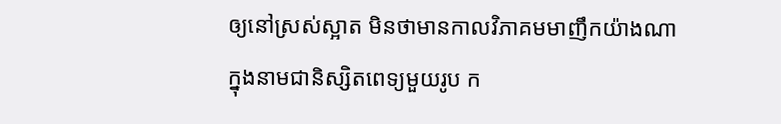ឲ្យនៅស្រស់ស្អាត មិនថាមានកាលវិភាគមមាញឹកយ៉ាងណាក្នុងនាមជានិស្សិតពេទ្យមួយរូប ក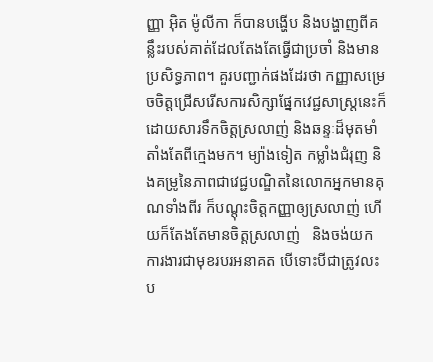ញ្ញា អ៊ិត ម៉ូលីកា ក៏បានបង្ហើប និងបង្ហាញពីគន្លឹះរបស់គាត់ដែលតែងតែធ្វើជាប្រចាំ និងមានប្រសិទ្ធភាព។ គួរបញ្ជាក់ផងដែរថា កញ្ញាសម្រេចចិត្តជ្រើសរើសការសិក្សាផ្នែកវេជ្ជសាស្រ្តនេះក៏ដោយសារទឹកចិត្តស្រលាញ់ និងឆន្ទៈដ៏មុតមាំតាំងតែពីក្មេងមក។ ម្យ៉ាងទៀត កម្លាំងជំរុញ និងគម្រូនៃភាពជាវេជ្ជបណ្ឌិតនៃលោកអ្នកមានគុណទាំងពីរ ក៏បណ្តុះចិត្តកញ្ញាឲ្យស្រលាញ់ ហើយក៏តែងតែមានចិត្តស្រលាញ់   និងចង់យកការងារជាមុខរបរអនាគត បើទោះបីជាត្រូវលះប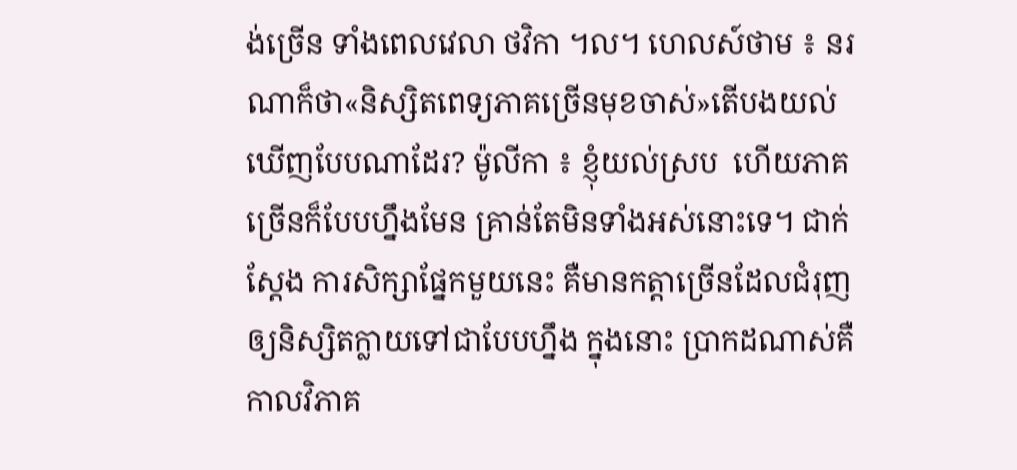ង់ច្រើន ទាំងពេលវេលា ថវិកា ។ល។ ហេលស៍ថាម ៖ នរណាក៏ថា«និស្សិតពេទ្យភាគច្រើនមុខចាស់»តើបងយល់ឃើញបែបណាដែរ? ម៉ូលីកា ៖ ខ្ញុំយល់ស្រប  ហើយភាគច្រើនក៏បែបហ្នឹងមែន គ្រាន់តែមិនទាំងអស់នោះទេ។ ជាក់ស្តែង ការសិក្សាផ្នែកមួយនេះ គឺមានកត្តាច្រើនដែលជំរុញឲ្យនិស្សិតក្លាយទៅជាបែបហ្នឹង ក្នុងនោះ ប្រាកដណាស់គឺកាលវិភាគ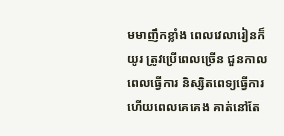មមាញឹកខ្លាំង ពេលវេលារៀនក៏យូរ ត្រូវប្រើពេលច្រើន ជួនកាលពេលធ្វើការ និស្សិតពេទ្យធ្វើការ ហើយពេលគេគេង គាត់នៅតែ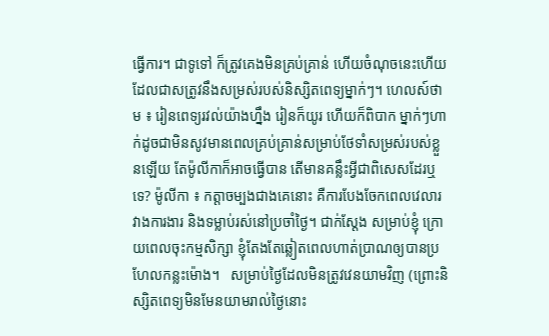ធ្វើការ។ ជាទូទៅ ក៏ត្រូវគេងមិនគ្រប់គ្រាន់ ហើយចំណុចនេះហើយដែលជាសត្រូវនឹងសម្រស់របស់និស្សិតពេទ្យម្នាក់ៗ។ ហេលស៍ថាម ៖ រៀនពេទ្យរវល់យ៉ាងហ្នឹង រៀនក៏យូរ ហើយក៏ពិបាក ម្នាក់ៗហាក់ដូចជាមិនសូវមានពេលគ្រប់គ្រាន់សម្រាប់ថែទាំសម្រស់របស់ខ្លួនឡើយ តែម៉ូលីកាក៏អាចធ្វើបាន តើមានគន្លឹះអ្វីជាពិសេសដែរឬទេ? ម៉ូលីកា ៖ កត្តាចម្បងជាងគេនោះ គឺការបែងចែកពេលវេលារវាងការងារ និងទម្លាប់រស់នៅប្រចាំថ្ងៃ។ ជាក់ស្តែង សម្រាប់ខ្ញុំ ក្រោយពេលចុះកម្មសិក្សា ខ្ញុំតែងតែឆ្លៀតពេលហាត់ប្រាណឲ្យបានប្រហែលកន្លះម៉ោង។   សម្រាប់ថ្ងៃដែលមិនត្រូវវេនយាមវិញ (ព្រោះនិស្សិតពេទ្យមិនមែនយាមរាល់ថ្ងៃនោះ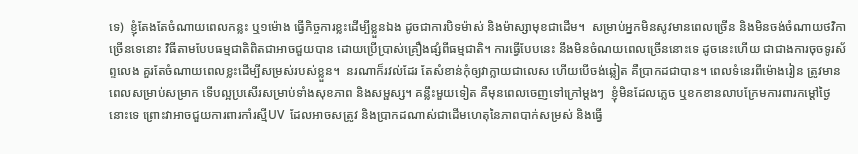ទេ)  ខ្ញុំតែងតែចំណាយពេលកន្លះ ឬ១ម៉ោង ធ្វើកិច្ចការខ្លះដើម្បីខ្លួនឯង ដូចជាការបិទម៉ាស់ និងម៉ាស្សាមុខជាដើម។  សម្រាប់អ្នកមិនសូវមានពេលច្រើន និងមិនចង់ចំណាយថវិកាច្រើនទេនោះ វិធីតាមបែបធម្មជាតិពិតជាអាចជួយបាន ដោយប្រើប្រាស់គ្រឿងផ្សំពីធម្មជាតិ។ ការធ្វើបែបនេះ នឹងមិនចំណយពេលច្រើននោះទេ ដូចនេះហើយ ជាជាងការចុចទូរស័ព្ទលេង គួរតែចំណាយពេលខ្លះដើម្បីសម្រស់របស់ខ្លួន។  នរណាក៏រវល់ដែរ តែសំខាន់កុំឲ្យវាក្លាយជាលេស ហើយបើចង់ឆ្លៀត គឺប្រាកដជាបាន។ ពេលទំនេរពីម៉ោងរៀន ត្រូវមានពេលសម្រាប់សម្រាក ទើបល្អប្រសើរសម្រាប់ទាំងសុខភាព និងសម្ផស្ស។ គន្លឹះមួយទៀត គឺមុនពេលចេញទៅក្រៅម្តងៗ  ខ្ញុំមិនដែលភ្លេច ឬខកខានលាបក្រែមការពារកម្តៅថ្ងៃនោះទេ ព្រោះវាអាចជួយការពារកាំរស្មីUV  ដែលអាចសត្រូវ និងប្រាកដណាស់ជាដើមហេតុនៃភាពបាក់សម្រស់ និងធ្វើ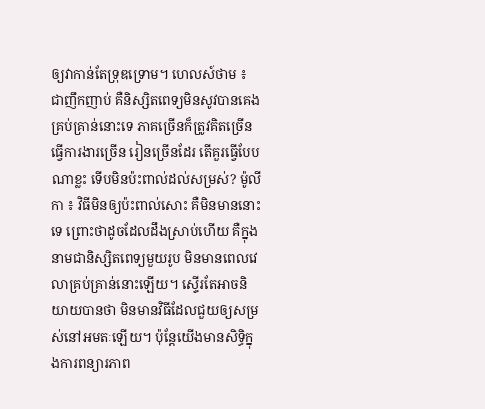ឲ្យវាកាន់តែទ្រុឌទ្រោម។ ហេលស៍ថាម ៖ ជាញឹកញាប់ គឺនិស្សិតពេទ្យមិនសូវបានគេងគ្រប់គ្រាន់នោះទេ ភាគច្រើនក៏ត្រូវគិតច្រើន ធ្វើការងារច្រើន រៀនច្រើនដែរ តើគួរធ្វើបែបណាខ្លះ ទើបមិនប៉ះពាល់ដល់សម្រស់? ម៉ូលីកា ៖ វិធីមិនឲ្យប៉ះពាល់សោះ គឺមិនមាននោះទេ ព្រោះថាដូចដែលដឹងស្រាប់ហើយ គឺក្នុងនាមជានិស្សិតពេទ្យមួយរូប មិនមានពេលវេលាគ្រប់គ្រាន់នោះឡើយ។ ស្ទើរតែអាចនិយាយបានថា មិនមានវិធីដែលជួយឲ្យសម្រស់នៅអមតៈឡើយ។ ប៉ុន្តែយើងមានសិទ្ធិក្នុងការពន្យារភាព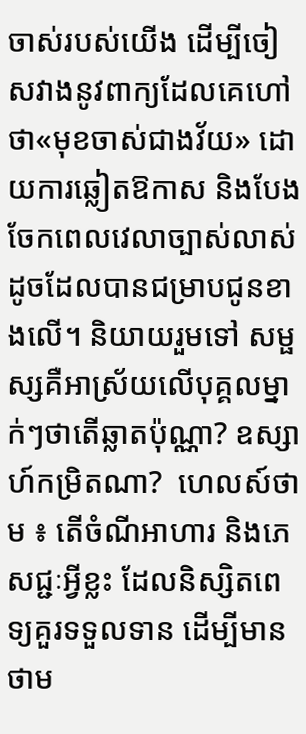ចាស់របស់យើង ដើម្បីចៀសវាងនូវពាក្យដែលគេហៅថា«មុខចាស់ជាងវ័យ» ដោយការឆ្លៀតឱកាស និងបែងចែកពេលវេលាច្បាស់លាស់ ដូចដែលបានជម្រាបជូនខាងលើ។ និយាយរួមទៅ សម្ផស្សគឺអាស្រ័យលើបុគ្គលម្នាក់ៗថាតើឆ្លាតប៉ុណ្ណា? ឧស្សាហ៍កម្រិតណា?  ហេលស៍ថាម ៖ តើចំណីអាហារ និងភេសជ្ជៈអ្វីខ្លះ ដែលនិស្សិតពេទ្យគួរទទួលទាន ដើម្បីមានថាម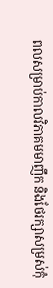ពលសម្រាប់កាលវិភាគមមាញឹក និងថែរក្សាសម្រស់កុំ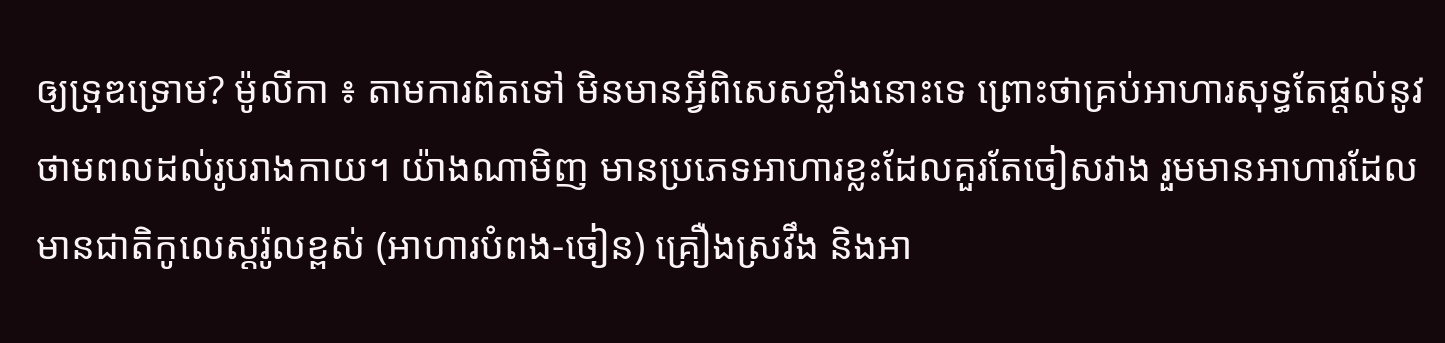ឲ្យទ្រុឌទ្រោម? ម៉ូលីកា ៖ តាមការពិតទៅ មិនមានអី្វពិសេសខ្លាំងនោះទេ ព្រោះថាគ្រប់អាហារសុទ្ធតែផ្តល់នូវថាមពលដល់រូបរាងកាយ។ យ៉ាងណាមិញ មានប្រភេទអាហារខ្លះដែលគួរតែចៀសវាង រួមមានអាហារដែលមានជាតិកូលេស្តរ៉ូលខ្ពស់ (អាហារបំពង-ចៀន) គ្រឿងស្រវឹង និងអា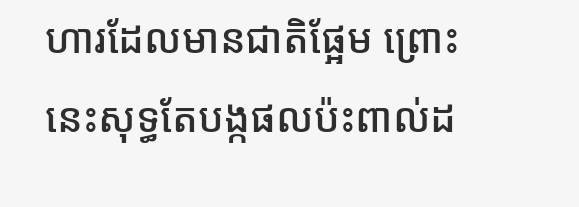ហារដែលមានជាតិផ្អែម ព្រោះនេះសុទ្ធតែបង្កផលប៉ះពាល់ដ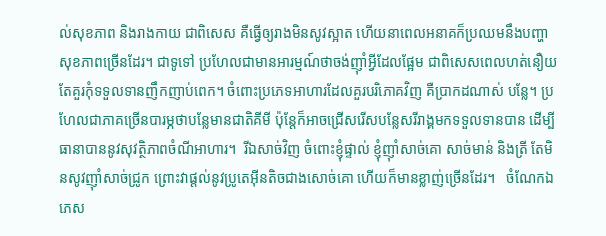ល់សុខភាព និងរាងកាយ ជាពិសេស គឺធ្វើឲ្យរាងមិនសូវស្អាត ហើយនាពេលអនាគក៏ប្រឈមនឹងបញ្ហាសុខភាពច្រើនដែរ។ ជាទូទៅ ប្រហែលជាមានអារម្មណ៍ថាចង់ញ៉ាំអ្វីដែលផ្អែម ជាពិសេសពេលហត់នឿយ តែគួរកុំទទួលទានញឹកញាប់ពេក។ ចំពោះប្រភេទអាហារដែលគួរបរិភោគវិញ គឺប្រាកដណាស់ បន្លែ។ ប្រហែលជាភាគច្រើនបារម្ភថាបន្លែមានជាតិគីមី ប៉ុន្តែក៏អាចជ្រើសរើសបន្លែសរីរាង្គមកទទួលទានបាន ដើម្បីធានាបាននូវសុវត្ថិភាពចំណីអាហារ។  រីឯសាច់វិញ ចំពោះខ្ញុំផ្ទាល់ ខ្ញុំញ៉ាំសាច់គោ សាច់មាន់ និងត្រី តែមិនសូវញ៉ាំសាច់ជ្រូក ព្រោះវាផ្តល់នូវប្រូតេអ៊ីនតិចជាងសោច់គោ ហើយក៏មានខ្លាញ់ច្រើនដែរ។   ចំណែកឯភេស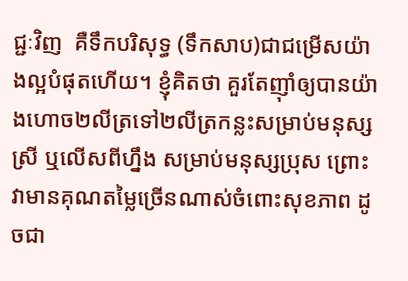ជ្ជៈវិញ  គឺទឹកបរិសុទ្ធ (ទឹកសាប)ជាជម្រើសយ៉ាងល្អបំផុតហើយ។ ខ្ញុំគិតថា គួរតែញ៉ាំឲ្យបានយ៉ាងហោច២លីត្រទៅ២លីត្រកន្លះសម្រាប់មនុស្សស្រី ឬលើសពីហ្នឹង សម្រាប់មនុស្សប្រុស ព្រោះវាមានគុណតម្លៃច្រើនណាស់ចំពោះសុខភាព ដូចជា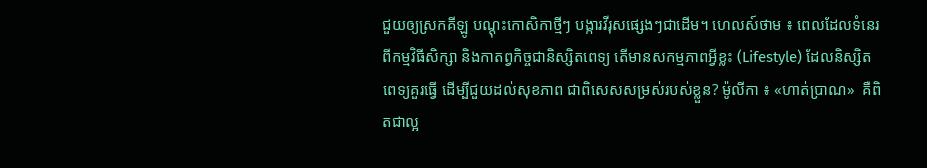ជួយឲ្យស្រកគីឡូ បណ្តុះកោសិកាថ្មីៗ បង្ការវីរុសផ្សេងៗជាដើម។ ហេលស៍ថាម ៖ ពេលដែលទំនេរពីកម្មវិធីសិក្សា និងកាតព្វកិច្ចជានិស្សិតពេទ្យ តើមានសកម្មភាពអ្វីខ្លះ (Lifestyle) ដែលនិស្សិតពេទ្យគួរធ្វើ ដើម្បីជួយដល់សុខភាព ជាពិសេសសម្រស់របស់ខ្លួន? ម៉ូលីកា ៖ «ហាត់ប្រាណ»  គឺពិតជាល្អ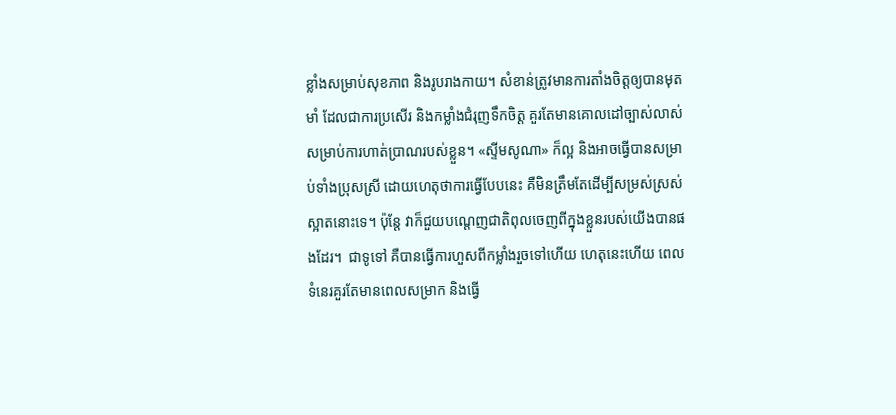ខ្លាំងសម្រាប់សុខភាព និងរូបរាងកាយ។ សំខាន់ត្រូវមានការតាំងចិត្តឲ្យបានមុតមាំ ដែលជាការប្រសើរ និងកម្លាំងជំរុញទឹកចិត្ត គួរតែមានគោលដៅច្បាស់លាស់សម្រាប់ការហាត់ប្រាណរបស់ខ្លួន។ «ស្ទីមសូណា» ក៏ល្អ និងអាចធ្វើបានសម្រាប់ទាំងប្រុសស្រី ដោយហេតុថាការធ្វើបែបនេះ គឺមិនត្រឹមតែដើម្បីសម្រស់ស្រស់ស្អាតនោះទេ។ ប៉ុន្តែ វាក៏ជួយបណ្តេញជាតិពុលចេញពីក្នុងខ្លួនរបស់យើងបានផងដែរ។  ជាទូទៅ គឺបានធ្វើការហួសពីកម្លាំងរួចទៅហើយ ហេតុនេះហើយ ពេលទំនេរគួរតែមានពេលសម្រាក និងធ្វើ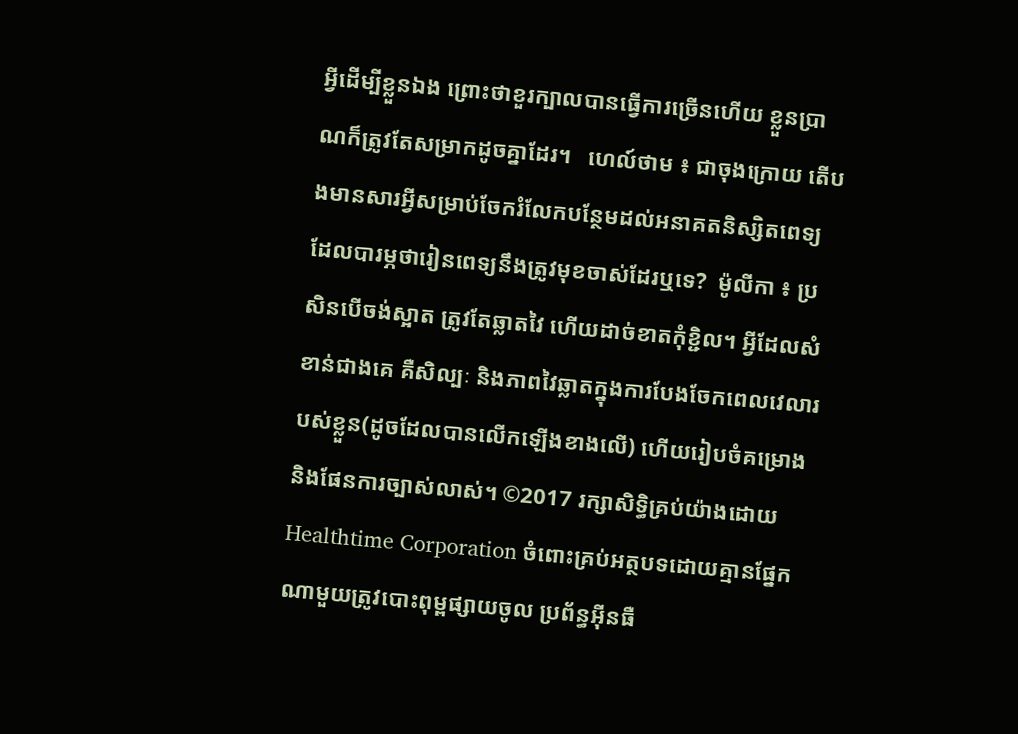អ្វីដើម្បីខ្លួនឯង ព្រោះថាខួរក្បាលបានធ្វើការច្រើនហើយ ខ្លួនប្រាណក៏ត្រូវតែសម្រាកដូចគ្នាដែរ។   ហេល៍ថាម ៖ ជាចុងក្រោយ តើបងមានសារអ្វីសម្រាប់ចែករំលែកបន្ថែមដល់អនាគតនិស្សិតពេទ្យដែលបារម្ភថារៀនពេទ្យនឹងត្រូវមុខចាស់ដែរឬទេ?  ម៉ូលីកា ៖ ប្រសិនបើចង់ស្អាត ត្រូវតែឆ្លាតវៃ ហើយដាច់ខាតកុំខ្ជិល។ អ្វីដែលសំខាន់ជាងគេ គឺសិល្បៈ និងភាពវៃឆ្លាតក្នុងការបែងចែកពេលវេលារបស់ខ្លួន(ដូចដែលបានលើកឡើងខាងលើ) ហើយរៀបចំគម្រោង និងផែនការច្បាស់លាស់។ ©2017 រក្សាសិទ្ធិគ្រប់យ៉ាងដោយ Healthtime Corporation ចំពោះគ្រប់អត្ថបទដោយគ្មានផ្នែកណាមួយត្រូវបោះពុម្ពផ្សាយចូល ប្រព័ន្ធអ៊ីនធឺ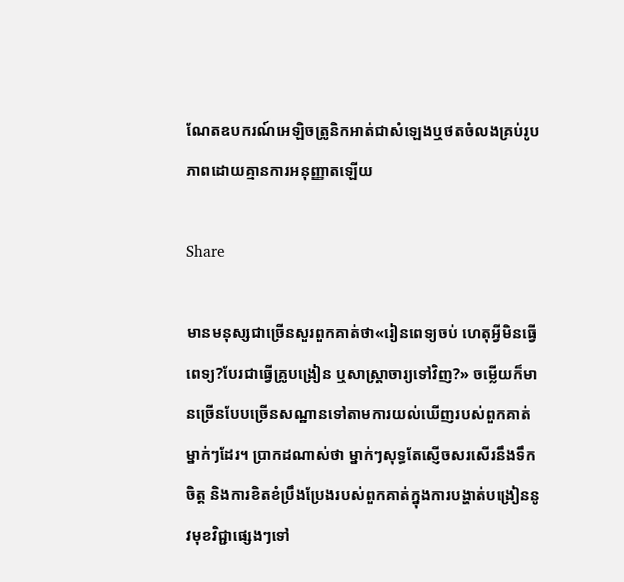ណែតឧបករណ៍អេឡិចត្រូនិកអាត់ជាសំឡេងឬថតចំលងគ្រប់រូបភាពដោយគ្មានការអនុញ្ញាតឡើយ

Share

មានមនុស្សជាច្រើនសួរពួកគាត់ថា«រៀនពេទ្យចប់ ហេតុអ្វីមិនធ្វើពេទ្យ?បែរជាធ្វើគ្រូបង្រៀន ឬសាស្រ្តាចារ្យទៅវិញ?» ចម្លើយក៏មានច្រើនបែបច្រើនសណ្ឋានទៅតាមការយល់ឃើញរបស់ពួកគាត់ម្នាក់ៗដែរ។ ប្រាកដណាស់ថា ម្នាក់ៗសុទ្ធតែស្ញើចសរសើរនឹងទឹកចិត្ត និងការខិតខំប្រឹងប្រែងរបស់ពួកគាត់ក្នុងការបង្ហាត់បង្រៀននូវមុខវិជ្ជាផ្សេងៗទៅ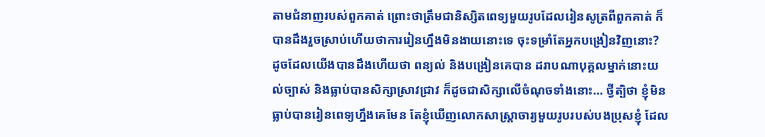តាមជំនាញរបស់ពួកគាត់ ព្រោះថាត្រឹមជានិស្សិតពេទ្យមួយរូបដែលរៀនសូត្រពីពួកគាត់ ក៏បានដឹងរួចស្រាប់ហើយថាការរៀនហ្នឹងមិនងាយនោះទេ ចុះទម្រាំតែអ្នកបង្រៀនវិញនោះ? ដូចដែលយើងបានដឹងហើយថា ពន្យល់ និងបង្រៀនគេបាន ដរាបណាបុគ្គលម្នាក់នោះយល់ច្បាស់ និងធ្លាប់បានសិក្សាស្រាវជ្រាវ ក៏ដូចជាសិក្សាលើចំណុចទាំងនោះ… ថ្វីត្បិថា ខ្ញុំមិនធ្លាប់បានរៀនពេទ្យហ្នឹងគេមែន តែខ្ញុំឃើញលោកសាស្រ្តាចារ្យមួយរូបរបស់បងប្រុសខ្ញុំ ដែល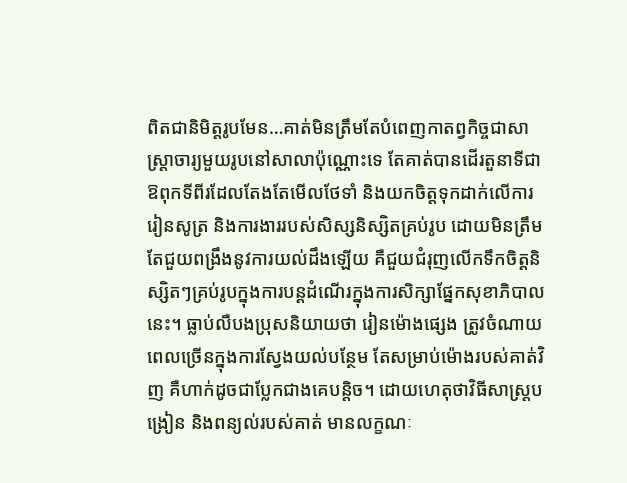ពិតជានិមិត្តរូបមែន…គាត់មិនត្រឹមតែបំពេញកាតព្វកិច្ចជាសាស្រ្តាចារ្យមួយរូបនៅសាលាប៉ុណ្ណោះទេ តែគាត់បានដើរតួនាទីជាឱពុកទីពីរដែលតែងតែមើលថែទាំ និងយកចិត្តទុកដាក់លើការរៀនសូត្រ និងការងាររបស់សិស្សនិស្សិតគ្រប់រូប ដោយមិនត្រឹមតែជួយពង្រឹងនូវការយល់ដឹងឡើយ គឺជួយជំរុញលើកទឹកចិត្តនិស្សិតៗគ្រប់រូបក្នុងការបន្តដំណើរក្នុងការសិក្សាផ្នែកសុខាភិបាលនេះ។ ធ្លាប់លឺបងប្រុសនិយាយថា រៀនម៉ោងផ្សេង ត្រូវចំណាយពេលច្រើនក្នុងការស្វែងយល់បន្ថែម តែសម្រាប់ម៉ោងរបស់គាត់វិញ គឺហាក់ដូចជាប្លែកជាងគេបន្តិច។ ដោយហេតុថាវិធីសាស្រ្តបង្រៀន និងពន្យល់របស់គាត់ មានលក្ខណៈ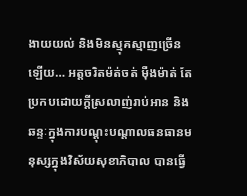ងាយយល់ និងមិនស្មុគស្មាញច្រើនឡើយ… អត្តចរិតម៉ត់ចត់ ម៉ឺងម៉ាត់ តែប្រកបដោយក្តីស្រលាញ់រាប់អាន និងឆន្ទៈក្នុងការបណ្តុះបណ្តាលធនធានមនុស្សក្នុងវិស័យសុខាភិបាល បានធ្វើ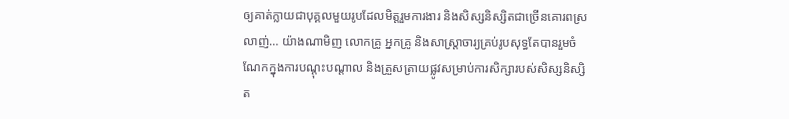ឲ្យគាត់ក្លាយជាបុគ្គលមួយរូបដែលមិត្តរួមការងារ និងសិស្សនិស្សិតជាច្រើនគោរពស្រលាញ់… យ៉ាងណាមិញ លោកគ្រូ អ្នកគ្រូ និងសាស្រ្តាចារ្យគ្រប់រូបសុទ្ធតែបានរួមចំណែកក្នុងការបណ្តុះបណ្តាល និងត្រួសត្រាយផ្លូវសម្រាប់ការសិក្សារបស់សិស្សនិស្សិត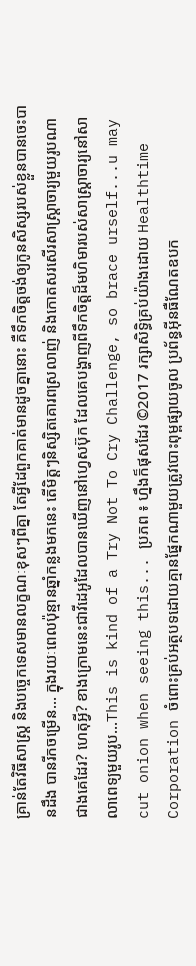គ្រាន់តែវិធីសាស្រ្ត និងបច្ចេកទេសមានលក្ខណៈខុសៗពីគ្នា តែអ្វីដែពួកគាត់មានដូចគ្នានោះ គឺទឹកចិត្តចង់ឲ្យកូនសិស្សរបស់ខ្លួនបានចេះបានដឹង បានរីកចម្រើន… ក្នុងរយៈពេលប៉ុន្មានឆ្នាំកន្លងមកនេះ តើមិត្តៗនិស្សិតគោរពស្រលាញ់ និងកោតសរសើរសាស្ត្រាចារ្យមួយរូបណាជាងគេដែរ? ហេតុអ្វី? ខាងក្រោមនេះជាវីដេអូដែលបានឃើញនៅហ្វេសប៊ុក ដែលគេបង្ហាញពីទឹកចិត្តដ៏មហិមារបស់សាស្រ្តាចារ្យនៅសាលាពេទ្យមួយរូប...This is kind of a Try Not To Cry Challenge, so brace urself...u may cut onion when seeing this... ប្រភព ៖ ហ្នឹងក៏ផុសដែរ ©2017 រក្សាសិទ្ធិគ្រប់យ៉ាងដោយ Healthtime Corporation ចំពោះគ្រប់អត្ថបទដោយគ្មានផ្នែកណាមួយត្រូវបោះពុម្ពផ្សាយចូល ប្រព័ន្ធអ៊ីនធឺណែតឧបក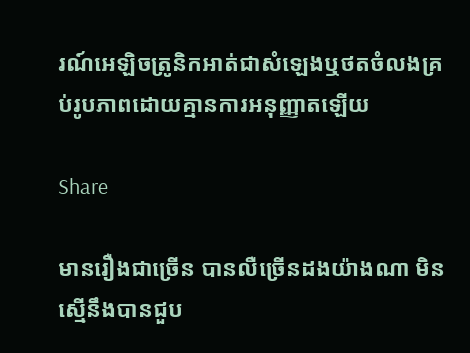រណ៍អេឡិចត្រូនិកអាត់ជាសំឡេងឬថតចំលងគ្រប់រូបភាពដោយគ្មានការអនុញ្ញាតឡើយ

Share

មានរឿងជាច្រើន បានលឺច្រើនដងយ៉ាងណា មិនស្មើនឹងបានជួប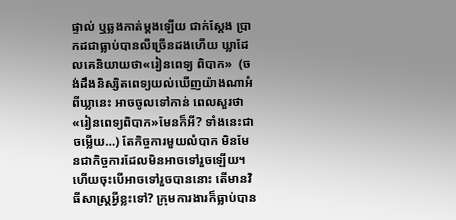ផ្ទាល់ ឬឆ្លងកាត់ម្តងឡើយ ជាក់ស្តែង ប្រាកដជាធ្លាប់បានលឺច្រើនដងហើយ ឃ្លាដែលគេនិយាយថា«រៀនពេទ្យ ពិបាក»  (ចង់ដឹងនិស្សិតពេទ្យយល់ឃើញយ៉ាងណាអំពីឃ្លានេះ អាចចូលទៅកាន់ ពេលសួរថា«រៀនពេទ្យពិបាក»មែនក៏អី? ទាំងនេះជាចម្លើយ…) តែកិច្ចការមួយលំបាក មិនមែនជាកិច្ចការដែលមិនអាចទៅរួចឡើយ។ ហើយចុះបើអាចទៅរួចបាននោះ តើមានវិធីសាស្រ្តអ្វីខ្លះទៅ? ក្រុមការងារក៏ធ្លាប់បាន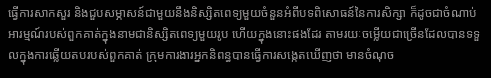ធ្វើការសាកសួរ និងជួបសម្ភាសន៍ជាមួយនឹងនិស្សិតពេទ្យមួយចំនួនអំពីបទពិសោធន៍នៃការសិក្សា ក៏ដូចជាចំណាប់អារម្មណ៍របស់ពួកគាត់ក្នុងនាមជានិស្សិតពេទ្យមួយរូប ហើយក្នុងនោះផងដែរ តាមរយៈចម្លើយជាច្រើនដែលបានទទួលក្នុងការឆ្លើយតបរបស់ពួកគាត់ ក្រុមការងារអ្នកនិពន្ធបានធ្វើការសង្កេតឃើញថា មានចំណុច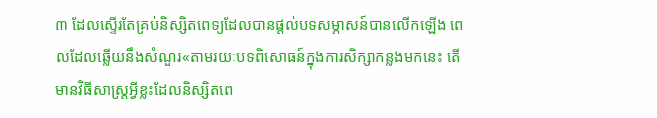៣ ដែលស្ទើរតែគ្រប់និស្សិតពេទ្យដែលបានផ្តល់បទសម្ភាសន៍បានលើកឡើង ពេលដែលឆ្លើយនឹងសំណួរ«តាមរយៈបទពិសោធន៍ក្នុងការសិក្សាកន្លងមកនេះ តើមានវិធីសាស្រ្តអ្វីខ្លះដែលនិស្សិតពេ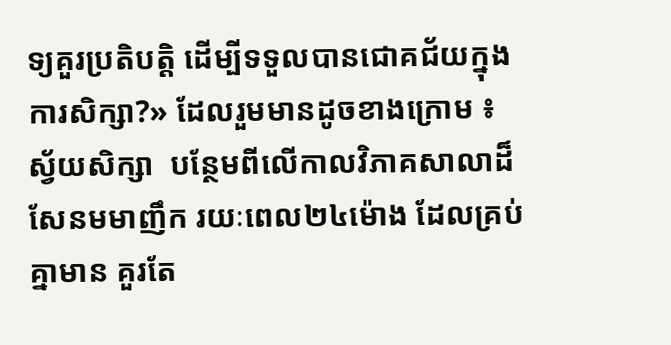ទ្យគួរប្រតិបត្តិ ដើម្បីទទួលបានជោគជ័យក្នុងការសិក្សា?» ដែលរួមមានដូចខាងក្រោម ៖ ស្វ័យសិក្សា  បន្ថែមពីលើកាលវិភាគសាលាដ៏សែនមមាញឹក រយៈពេល២៤ម៉ោង ដែលគ្រប់គ្នាមាន គួរតែ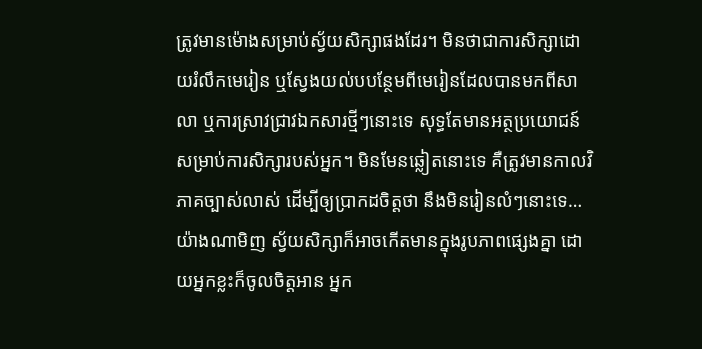ត្រូវមានម៉ោងសម្រាប់ស្វ័យសិក្សាផងដែរ។ មិនថាជាការសិក្សាដោយរំលឹកមេរៀន ឬស្វែងយល់បបន្ថែមពីមេរៀនដែលបានមកពីសាលា ឬការស្រាវជ្រាវឯកសារថ្មីៗនោះទេ សុទ្ធតែមានអត្ថប្រយោជន៍សម្រាប់ការសិក្សារបស់អ្នក។ មិនមែនឆ្លៀតនោះទេ គឺត្រូវមានកាលវិភាគច្បាស់លាស់ ដើម្បីឲ្យប្រាកដចិត្តថា នឹងមិនរៀនលំៗនោះទេ… យ៉ាងណាមិញ ស្វ័យសិក្សាក៏អាចកើតមានក្នុងរូបភាពផ្សេងគ្នា ដោយអ្នកខ្លះក៏ចូលចិត្តអាន អ្នក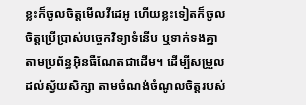ខ្លះក៏ចូលចិត្តមើលវីដេអូ ហើយខ្លះទៀតក៏ចូលចិត្តប្រើប្រាស់បច្ចេកវិទ្យាទំនើប ឬទាក់ទងគ្នាតាមប្រព័ន្ធអ៊ិនធឺណែតជាដើម។ ដើម្បីសម្រួលដល់ស្វ័យសិក្សា តាមចំណង់ចំណូលចិត្តរបស់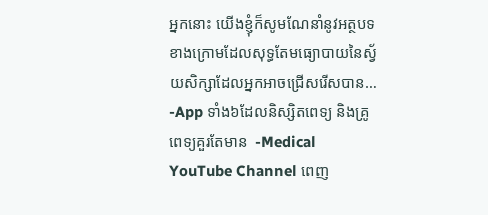អ្នកនោះ យើងខ្ញុំក៏សូមណែនាំនូវអត្ថបទខាងក្រោមដែលសុទ្ធតែមធ្យោបាយនៃស្វ័យសិក្សាដែលអ្នកអាចជ្រើសរើសបាន… -App ទាំង៦ដែលនិស្សិតពេទ្យ និងគ្រូពេទ្យគួរតែមាន  -Medical YouTube Channel ពេញ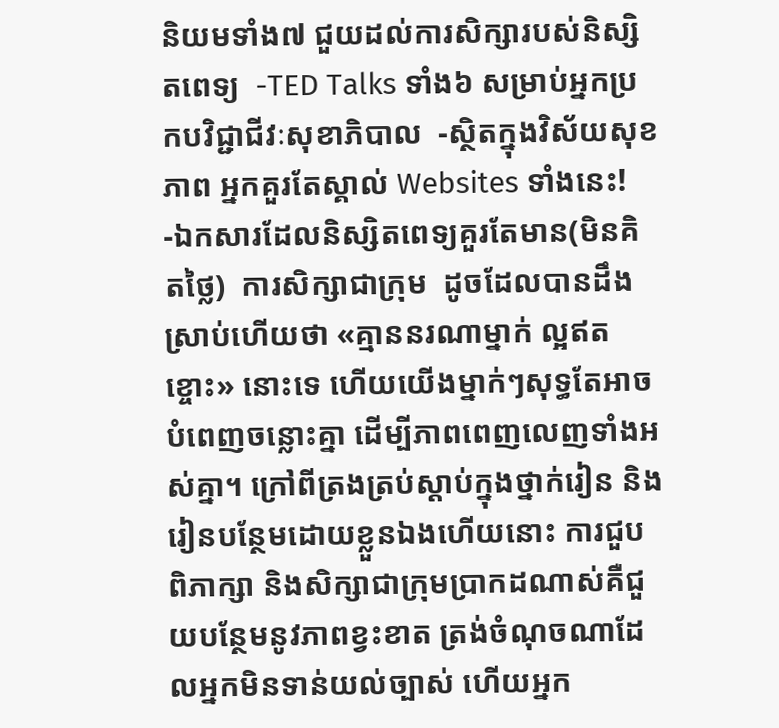និយមទាំង៧ ជួយដល់ការសិក្សារបស់និស្សិតពេទ្យ  -TED Talks ទាំង៦ សម្រាប់អ្នកប្រកបវិជ្ជាជីវៈសុខាភិបាល  -ស្ថិតក្នុងវិស័យសុខភាព អ្នកគួរតែស្គាល់ Websites ទាំងនេះ!  -ឯកសារដែលនិស្សិតពេទ្យគួរតែមាន(មិនគិតថ្លៃ)  ការសិក្សាជាក្រុម  ដូចដែលបានដឹងស្រាប់ហើយថា «គ្មាននរណាម្នាក់ ល្អឥតខ្ចោះ» នោះទេ ហើយយើងម្នាក់ៗសុទ្ធតែអាចបំពេញចន្លោះគ្នា ដើម្បីភាពពេញលេញទាំងអស់គ្នា។ ក្រៅពីត្រងត្រប់ស្តាប់ក្នុងថ្នាក់រៀន និងរៀនបន្ថែមដោយខ្លួនឯងហើយនោះ ការជួបពិភាក្សា និងសិក្សាជាក្រុមប្រាកដណាស់គឺជួយបន្ថែមនូវភាពខ្វះខាត ត្រង់ចំណុចណាដែលអ្នកមិនទាន់យល់ច្បាស់ ហើយអ្នក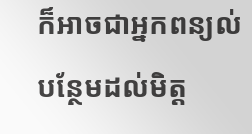ក៏អាចជាអ្នកពន្យល់បន្ថែមដល់មិត្ត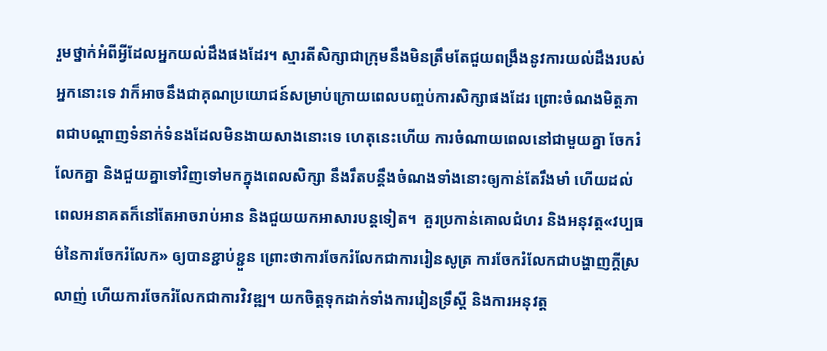រួមថ្នាក់អំពីអ្វីដែលអ្នកយល់ដឹងផងដែរ។ ស្មារតីសិក្សាជាក្រុមនឹងមិនត្រឹមតែជួយពង្រឹងនូវការយល់ដឹងរបស់អ្នកនោះទេ វាក៏អាចនឹងជាគុណប្រយោជន៍សម្រាប់ក្រោយពេលបញ្ចប់ការសិក្សាផងដែរ ព្រោះចំណងមិត្តភាពជាបណ្តាញទំនាក់ទំនងដែលមិនងាយសាងនោះទេ ហេតុនេះហើយ ការចំណាយពេលនៅជាមួយគ្នា ចែករំលែកគ្នា និងជួយគ្នាទៅវិញទៅមកក្នុងពេលសិក្សា នឹងរឹតបន្តឹងចំណងទាំងនោះឲ្យកាន់តែរឹងមាំ ហើយដល់ពេលអនាគតក៏នៅតែអាចរាប់អាន និងជួយយកអាសារបន្តទៀត។  គួរប្រកាន់គោលជំហរ និងអនុវត្ត«វប្បធម៌នៃការចែករំលែក» ឲ្យបានខ្ជាប់ខ្ជួន ព្រោះថាការចែករំលែកជាការរៀនសូត្រ ការចែករំលែកជាបង្ហាញក្តីស្រលាញ់ ហើយការចែករំលែកជាការវិវឌ្ឍ។ យកចិត្តទុកដាក់ទាំងការរៀនទ្រឹស្តី និងការអនុវត្ត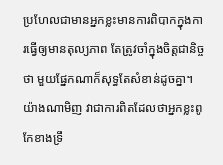ប្រហែលជាមានអ្នកខ្លះមានការពិបាកក្នុងការធ្វើឲ្យមានតុល្យភាព តែត្រូវចាំក្នុងចិត្តជានិច្ចថា មួយផ្នែកណាក៏សុទ្ធតែសំខាន់ដូចគ្នា។ យ៉ាងណាមិញ វាជាការពិតដែលថាអ្នកខ្លះពូកែខាងទ្រឹ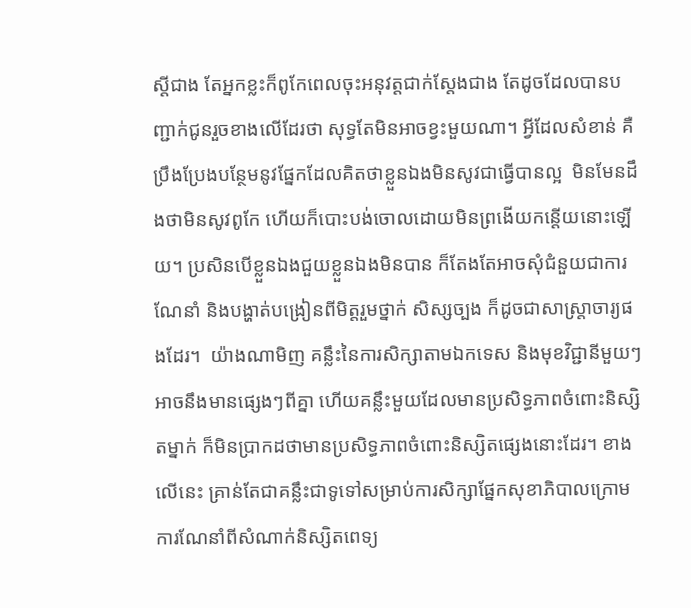ស្តីជាង តែអ្នកខ្លះក៏ពូកែពេលចុះអនុវត្តជាក់ស្តែងជាង តែដូចដែលបានបញ្ជាក់ជូនរួចខាងលើដែរថា សុទ្ធតែមិនអាចខ្វះមួយណា។ អ្វីដែលសំខាន់ គឺប្រឹងប្រែងបន្ថែមនូវផ្នែកដែលគិតថាខ្លួនឯងមិនសូវជាធ្វើបានល្អ  មិនមែនដឹងថាមិនសូវពូកែ ហើយក៏បោះបង់ចោលដោយមិនព្រងើយកន្តើយនោះឡើយ។ ប្រសិនបើខ្លួនឯងជួយខ្លួនឯងមិនបាន ក៏តែងតែអាចសុំជំនួយជាការណែនាំ និងបង្ហាត់បង្រៀនពីមិត្តរួមថ្នាក់ សិស្សច្បង ក៏ដូចជាសាស្រ្តាចារ្យផងដែរ។  យ៉ាងណាមិញ គន្លឹះនៃការសិក្សាតាមឯកទេស និងមុខវិជ្ជានីមួយៗ អាចនឹងមានផ្សេងៗពីគ្នា ហើយគន្លឹះមួយដែលមានប្រសិទ្ធភាពចំពោះនិស្សិតម្នាក់ ក៏មិនប្រាកដថាមានប្រសិទ្ធភាពចំពោះនិស្សិតផ្សេងនោះដែរ។ ខាងលើនេះ គ្រាន់តែជាគន្លឹះជាទូទៅសម្រាប់ការសិក្សាផ្នែកសុខាភិបាលក្រោមការណែនាំពីសំណាក់និស្សិតពេទ្យ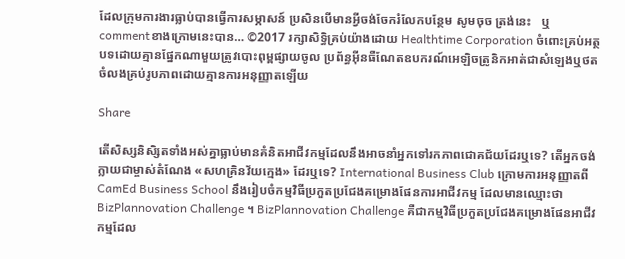ដែលក្រុមការងារធ្លាប់បានធ្វើការសម្ភាសន៍ ប្រសិនបើមានអ្វីចង់ចែករំលែកបន្ថែម សូមចុច ត្រង់នេះ   ឬ commentខាងក្រោមនេះបាន… ©2017 រក្សាសិទ្ធិគ្រប់យ៉ាងដោយ Healthtime Corporation ចំពោះគ្រប់អត្ថបទដោយគ្មានផ្នែកណាមួយត្រូវបោះពុម្ពផ្សាយចូល ប្រព័ន្ធអ៊ីនធឺណែតឧបករណ៍អេឡិចត្រូនិកអាត់ជាសំឡេងឬថតចំលងគ្រប់រូបភាពដោយគ្មានការអនុញ្ញាតឡើយ

Share

តើសិស្សនិសិ្សតទាំងអស់គ្នាធ្លាប់មានគំនិតអាជីវកម្មដែលនឹងអាចនាំអ្នកទៅរកភាពជោគជ័យដែរឬទេ? តើអ្នកចង់ក្លាយជាម្ចាស់តំណែង «សហគ្រិនវ័យក្មេង» ដែរឬទេ? International Business Club ក្រោមការអនុញ្ញាតពី CamEd Business School នឹងរៀបចំកម្មវិធីប្រកួតប្រជែងគម្រោងផែនការអាជីវកម្ម ដែលមានឈ្មោះថា BizPlannovation Challenge ។ BizPlannovation Challenge គឺជាកម្មវិធីប្រកួតប្រជែងគម្រោងផែនអាជីវកម្មដែល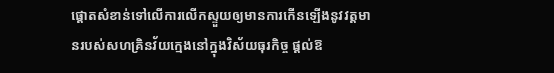ផ្តោតសំខាន់ទៅលើការលើកស្ទួយឲ្យមានការកើនឡើងនូវវត្តមានរបស់សហគ្រិនវ័យក្មេងនៅក្នុងវិស័យធុរកិច្ច ផ្តល់ឱ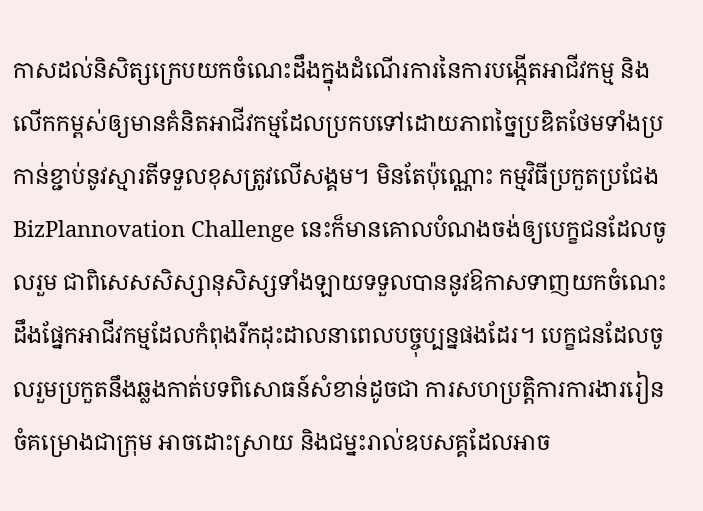កាសដល់និសិត្សក្រេបយកចំណេះដឹងក្នុងដំណើរការនៃការបង្កើតអាជីវកម្ម និងលើកកម្ពស់ឲ្យមានគំនិតអាជីវកម្មដែលប្រកបទៅដោយភាពច្នៃប្រឌិតថែមទាំងប្រកាន់ខ្ជាប់នូវស្មារតីទទួលខុសត្រូវលើសង្គម។ មិនតែប៉ុណ្ណោះ កម្មវិធីប្រកួតប្រជែង BizPlannovation Challenge នេះក៏មានគោលបំណងចង់ឲ្យបេក្ខជនដែលចូលរួម ជាពិសេសសិស្សានុសិស្សទាំងឡាយទទួលបាននូវឱកាសទាញយកចំណេះដឹងផ្នែកអាជីវកម្មដែលកំពុងរីកដុះដាលនាពេលបច្ចុប្បន្នផងដែរ។ បេក្ខជនដែលចូលរួមប្រកួតនឹងឆ្លងកាត់បទពិសោធន៍សំខាន់ដូចជា ការសហប្រត្តិការការងាររៀនចំគម្រោងជាក្រុម អាចដោះស្រាយ និងជម្នះរាល់ឧបសគ្គដែលអាច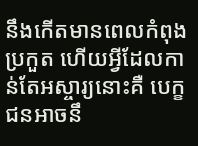នឹងកើតមានពេលកំពុងប្រកួត ហើយអ្វីដែលកាន់តែអស្ចារ្យនោះគឺ បេក្ខជនអាចនឹ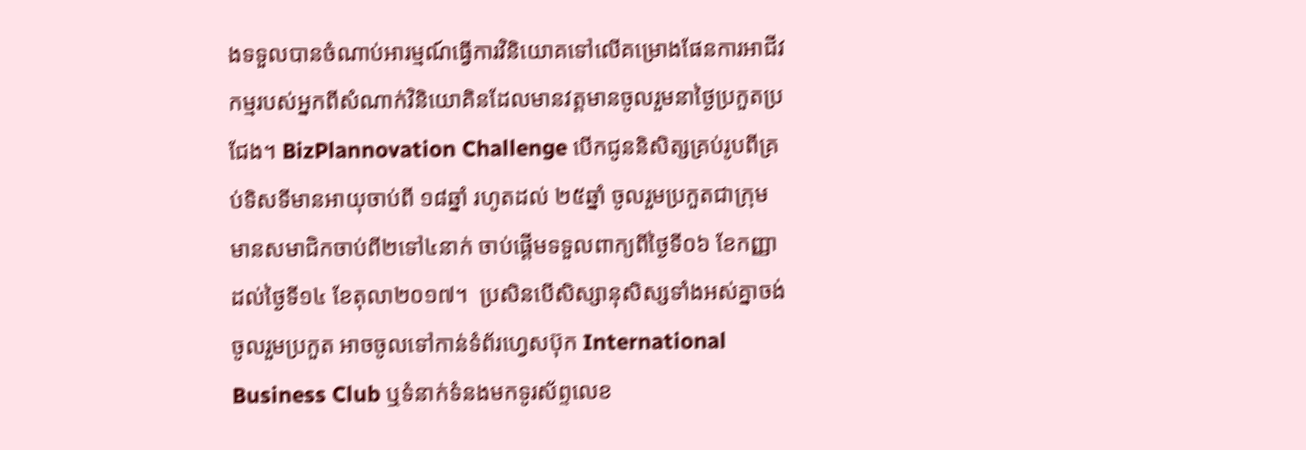ងទទួលបានចំណាប់អារម្មណ៍ធ្វើការវិនិយោគទៅលើគម្រោងផែនការអាជីវកម្មរបស់អ្នកពីសំណាក់វិនិយោគិនដែលមានវត្តមានចូលរួមនាថ្ងៃប្រកួតប្រជែង។ BizPlannovation Challenge បើកជូននិសិត្សគ្រប់រូបពីគ្រប់ទិសទីមានអាយុចាប់ពី ១៨ឆ្នាំ រហូតដល់ ២៥ឆ្នាំ ចូលរួមប្រកួតជាក្រុមមានសមាជិកចាប់ពី២ទៅ៤នាក់ ចាប់ផ្តើមទទួលពាក្យពីថ្ងៃទី០៦ ខែកញ្ញា ដល់ថ្ងៃទី១៤ ខែតុលា២០១៧។  ប្រសិនបើសិស្សានុសិស្សទាំងអស់គ្នាចង់ចូលរួមប្រកួត អាចចូលទៅកាន់ទំព័រហ្វេសប៊ុក International Business Club ឬទំនាក់ទំនងមកទូរស័ព្ទលេខ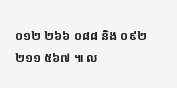០១២ ២៦៦ ០៨៨ និង ០៩២ ២១១ ៥៦៧ ៕ ល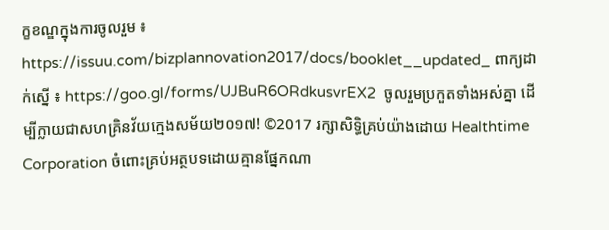ក្ខខណ្ឌក្នុងការចូលរួម ៖ https://issuu.com/bizplannovation2017/docs/booklet__updated_ ពាក្យដាក់ស្នើ ៖ https://goo.gl/forms/UJBuR6ORdkusvrEX2  ចូលរួមប្រកួតទាំងអស់គ្នា ដើម្បីក្លាយជាសហគ្រិនវ័យក្មេងសម័យ២០១៧! ©2017 រក្សាសិទ្ធិគ្រប់យ៉ាងដោយ Healthtime Corporation ចំពោះគ្រប់អត្ថបទដោយគ្មានផ្នែកណា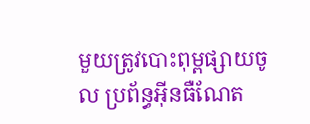មួយត្រូវបោះពុម្ពផ្សាយចូល ប្រព័ន្ធអ៊ីនធឺណែត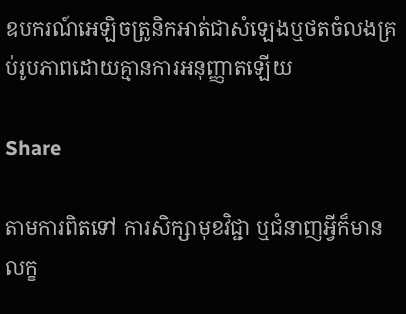ឧបករណ៍អេឡិចត្រូនិកអាត់ជាសំឡេងឬថតចំលងគ្រប់រូបភាពដោយគ្មានការអនុញ្ញាតឡើយ

Share

តាមការពិតទៅ ការសិក្សាមុខវិជ្ជា ឬជំនាញអ្វីក៏មានលក្ខ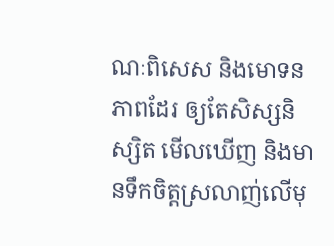ណៈពិសេស និងមោទនភាពដែរ ឲ្យតែសិស្សនិស្សិត មើលឃើញ និងមានទឹកចិត្តស្រលាញ់លើមុ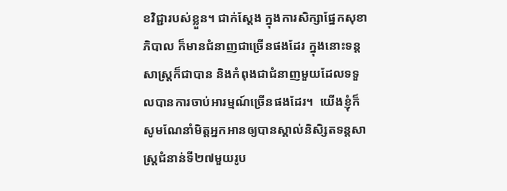ខវិជ្ជារបស់ខ្លួន។ ជាក់ស្តែង ក្នុងការសិក្សាផ្នែកសុខាភិបាល ក៏មានជំនាញជាច្រើនផងដែរ ក្នុងនោះទន្តសាស្រ្តក៏ជាបាន និងកំពុងជាជំនាញមួយដែលទទួលបានការចាប់អារម្មណ៍ច្រើនផងដែរ។  យើងខ្ញុំក៏សូមណែនាំមិត្តអ្នកអានឲ្យបានស្គាល់និសិ្សតទន្តសាស្រ្តជំនាន់ទី២៧មួយរូប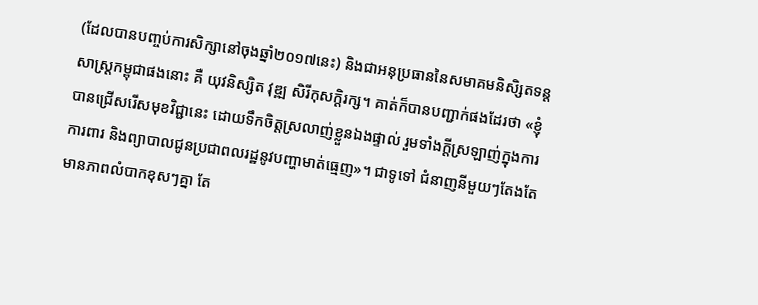(ដែលបានបញ្ចប់ការសិក្សានៅចុងឆ្នាំ២០១៧នេះ) និងជាអនុប្រធាននៃសមាគមនិសិ្សតទន្តសាស្រ្តកម្ពុជាផងនោះ គឺ យុវនិស្សិត វុឌ្ឍ សិរីកុសក្តិរក្ស។ គាត់ក៏បានបញ្ជាក់ផងដែរថា «ខ្ញុំបានជ្រើសរើសមុខវិជ្ជានេះ ដោយទឹកចិត្តស្រលាញ់ខ្លួនឯងផ្ទាល់ រួមទាំងក្តីស្រឡាញ់ក្នុងការការពារ និងព្យាបាលជូនប្រជាពលរដ្ឋនូវបញ្ហាមាត់ធ្មេញ»។ ជាទូទៅ ជំនាញនីមួយៗតែងតែមានភាពលំបាកខុសៗគ្នា តែ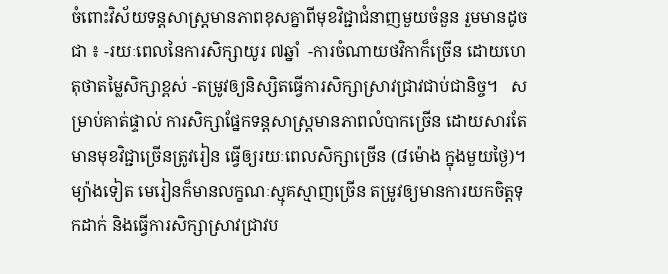ចំពោះវិស័យទន្តសាស្រ្តមានភាពខុសគ្នាពីមុខវិជ្ជាជំនាញមួយចំនួន រួមមានដូចជា ៖ -រយៈពេលនៃការសិក្សាយូរ ៧ឆ្នាំ  -ការចំណាយថវិកាក៏ច្រើន ដោយហេតុថាតម្លៃសិក្សាខ្ពស់ -តម្រូវឲ្យនិស្សិតធ្វើការសិក្សាស្រាវជ្រាវជាប់ជានិច្ច។   សម្រាប់គាត់ផ្ទាល់ ការសិក្សាផ្នែកទន្តសាស្រ្តមានភាពលំបាកច្រើន ដោយសារតែមានមុខវិជ្ជាច្រើនត្រូវរៀន ធ្វើឲ្យរយៈពេលសិក្សាច្រើន (៨ម៉ោង ក្នុងមួយថ្ងៃ)។ ម្យ៉ាងទៀត មេរៀនក៏មានលក្ខណៈស្មុគស្មាញច្រើន តម្រូវឲ្យមានការយកចិត្តទុកដាក់ និងធ្វើការសិក្សាស្រាវជ្រាវប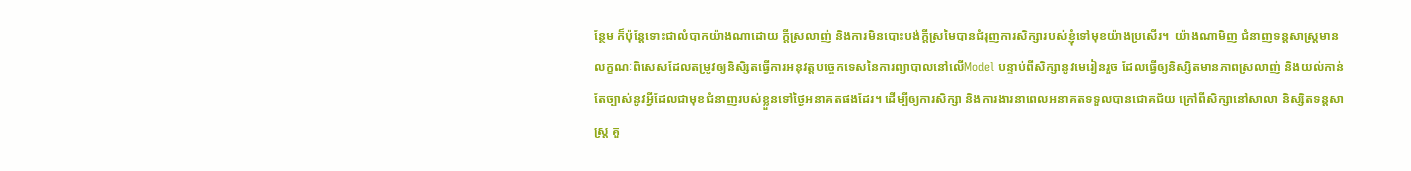ន្ថែម ក៏ប៉ុន្តែទោះជាលំបាកយ៉ាងណាដោយ ក្តីស្រលាញ់ និងការមិនបោះបង់ក្តីស្រមៃបានជំរុញការសិក្សារបស់ខ្ញុំទៅមុខយ៉ាងប្រសើរ។  យ៉ាងណាមិញ ជំនាញទន្តសាស្រ្តមានលក្ខណៈពិសេសដែលតម្រូវឲ្យនិសិ្សតធ្វើការអនុវត្តបច្ចេកទេសនៃការព្យាបាលនៅលើModel បន្ទាប់ពីសិក្សានូវមេរៀនរួច ដែលធ្វើឲ្យនិស្សិតមានភាពស្រលាញ់ និងយល់កាន់តែច្បាស់នូវអ្វីដែលជាមុខជំនាញរបស់ខ្លួនទៅថ្ងៃអនាគតផងដែរ។ ដើម្បីឲ្យការសិក្សា និងការងារនាពេលអនាគតទទួលបានជោគជ័យ ក្រៅពីសិក្សានៅសាលា និស្សិតទន្តសាស្រ្ត គួ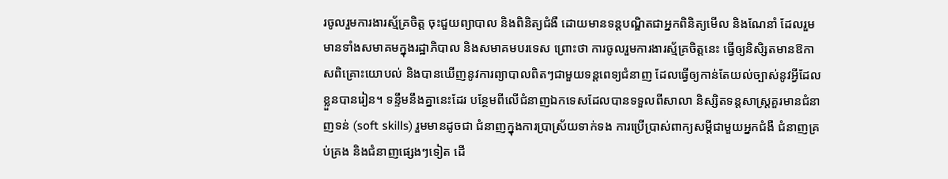រចូលរួមការងារស្ម័គ្រចិត្ត ចុះជួយព្យាបាល និងពិនិត្យជំងឺ ដោយមានទន្តបណ្ឌិតជាអ្នកពិនិត្យមើល និងណែនាំ ដែលរួមមានទាំងសមាគមក្នុងរដ្ឋាភិបាល និងសមាគមបរទេស ព្រោះថា ការចូលរួមការងារស្ម័គ្រចិត្តនេះ ធ្វើឲ្យនិសិ្សតមានឱកាសពិគ្រោះយោបល់ និងបានឃើញនូវការព្យាបាលពិតៗជាមួយទន្តពេទ្យជំនាញ ដែលធ្វើឲ្យកាន់តែយល់ច្បាស់នូវអ្វីដែលខ្លួនបានរៀន។ ទន្ទឹមនឹងគ្នានេះដែរ បន្ថែមពីលើជំនាញឯកទេសដែលបានទទួលពីសាលា និស្សិតទន្តសាស្រ្តគួរមានជំនាញទន់ (soft skills) រួមមានដូចជា ជំនាញក្នុងការប្រាស្រ័យទាក់ទង ការប្រើប្រាស់ពាក្យសម្តីជាមួយអ្នកជំងឺ ជំនាញគ្រប់គ្រង និងជំនាញផ្សេងៗទៀត ដើ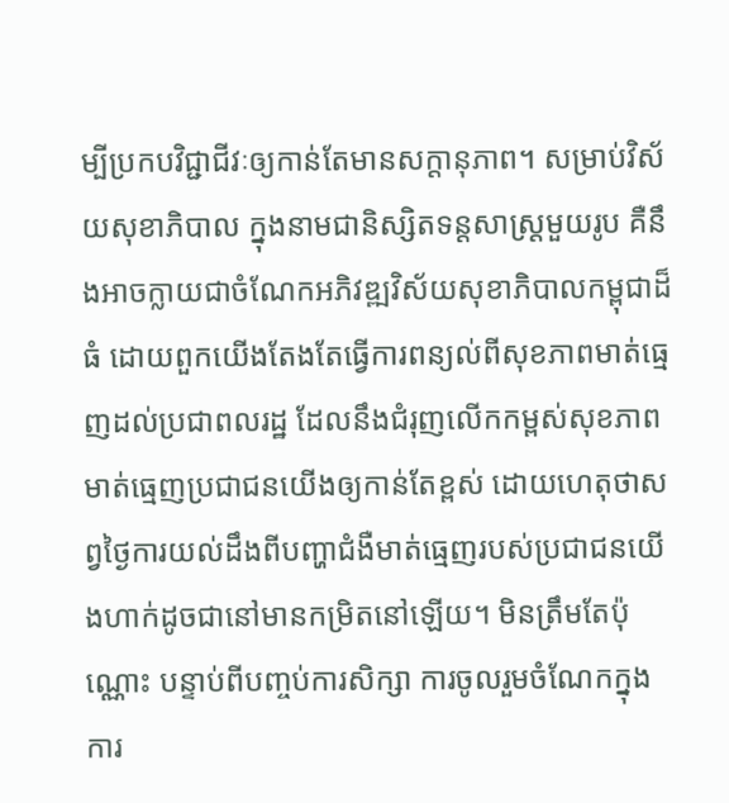ម្បីប្រកបវិជ្ជាជីវៈឲ្យកាន់តែមានសក្តានុភាព។ សម្រាប់វិស័យសុខាភិបាល ក្នុងនាមជានិស្សិតទន្តសាស្រ្តមួយរូប គឺនឹងអាចក្លាយជាចំណែកអភិវឌ្ឍវិស័យសុខាភិបាលកម្ពុជាដ៏ធំ ដោយពួកយើងតែងតែធ្វើការពន្យល់ពីសុខភាពមាត់ធ្មេញដល់ប្រជាពលរដ្ឋ ដែលនឹងជំរុញលើកកម្ពស់សុខភាពមាត់ធ្មេញប្រជាជនយើងឲ្យកាន់តែខ្ពស់ ដោយហេតុថាសព្វថ្ងៃការយល់ដឹងពីបញ្ហាជំងឺមាត់ធ្មេញរបស់ប្រជាជនយើងហាក់ដូចជានៅមានកម្រិតនៅឡើយ។ មិនត្រឹមតែប៉ុណ្ណោះ បន្ទាប់ពីបញ្ចប់ការសិក្សា ការចូលរួមចំណែកក្នុងការ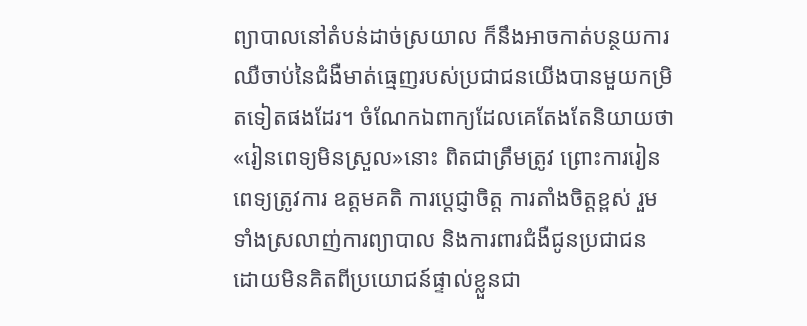ព្យាបាលនៅតំបន់ដាច់ស្រយាល ក៏នឹងអាចកាត់បន្ថយការឈឺចាប់នៃជំងឺមាត់ធ្មេញរបស់ប្រជាជនយើងបានមួយកម្រិតទៀតផងដែរ។ ចំណែកឯពាក្យដែលគេតែងតែនិយាយថា «រៀនពេទ្យមិនស្រួល»នោះ ពិតជាត្រឹមត្រូវ ព្រោះការរៀនពេទ្យត្រូវការ ឧត្តមគតិ ការប្តេជ្ញាចិត្ត ការតាំងចិត្តខ្ពស់ រួមទាំងស្រលាញ់ការព្យាបាល និងការពារជំងឺជូនប្រជាជន ដោយមិនគិតពីប្រយោជន៍ផ្ទាល់ខ្លួនជា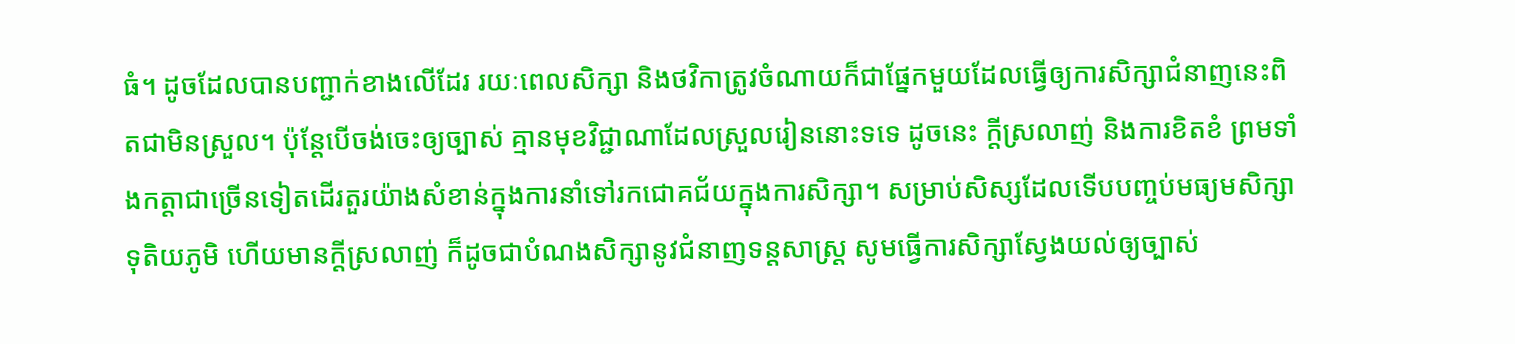ធំ។ ដូចដែលបានបញ្ជាក់ខាងលើដែរ រយៈពេលសិក្សា និងថវិកាត្រូវចំណាយក៏ជាផ្នែកមួយដែលធ្វើឲ្យការសិក្សាជំនាញនេះពិតជាមិនស្រួល។ ប៉ុន្តែបើចង់ចេះឲ្យច្បាស់ គ្មានមុខវិជ្ជាណាដែលស្រួលរៀននោះទទេ ដូចនេះ ក្តីស្រលាញ់ និងការខិតខំ ព្រមទាំងកត្តាជាច្រើនទៀតដើរតួរយ៉ាងសំខាន់ក្នុងការនាំទៅរកជោគជ័យក្នុងការសិក្សា។ សម្រាប់សិស្សដែលទើបបញ្ចប់មធ្យមសិក្សាទុតិយភូមិ ហើយមានក្តីស្រលាញ់ ក៏ដូចជាបំណងសិក្សានូវជំនាញទន្តសាស្រ្ត សូមធ្វើការសិក្សាស្វែងយល់ឲ្យច្បាស់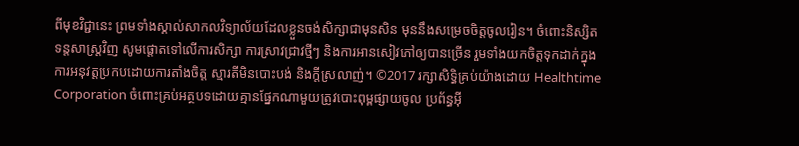ពីមុខវិជ្ជានេះ ព្រមទាំងស្គាល់សាកលវិទ្យាល័យដែលខ្លួនចង់សិក្សាជាមុនសិន មុននឹងសម្រេចចិត្តចូលរៀន។ ចំពោះនិស្សិតទន្តសាស្រ្តវិញ សូមផ្តោតទៅលើការសិក្សា ការស្រាវជ្រាវថ្មីៗ និងការអានសៀវភៅឲ្យបានច្រើន រួមទាំងយកចិត្តទុកដាក់ក្នុងការអនុវត្តប្រកបដោយការតាំងចិត្ត ស្មារតីមិនបោះបង់ និងក្តីស្រលាញ់។ ©2017 រក្សាសិទ្ធិគ្រប់យ៉ាងដោយ Healthtime Corporation ចំពោះគ្រប់អត្ថបទដោយគ្មានផ្នែកណាមួយត្រូវបោះពុម្ពផ្សាយចូល ប្រព័ន្ធអ៊ី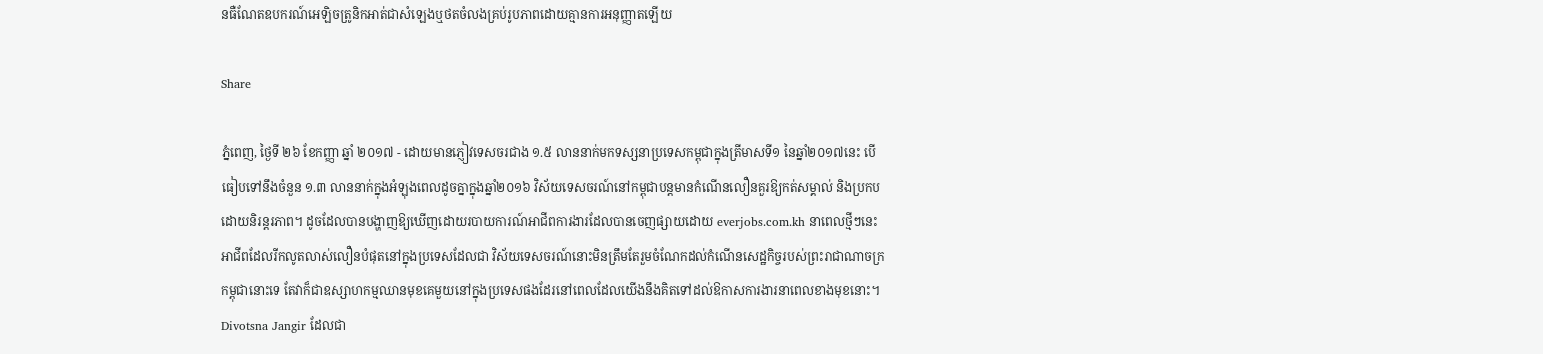នធឺណែតឧបករណ៍អេឡិចត្រូនិកអាត់ជាសំឡេងឬថតចំលងគ្រប់រូបភាពដោយគ្មានការអនុញ្ញាតឡើយ

Share

ភ្នំពេញ, ថ្ងៃទី ២៦ ខែកញ្ញា ឆ្នាំ ២០១៧ - ដោយមានភ្ញៀវទេសចរជាង ១.៥ លាននាក់មកទស្សនាប្រទេសកម្ពុជាក្នុងត្រីមាសទី១ នៃឆ្នាំ២០១៧នេះ បើធៀបទៅនឹងចំនួន ១.៣ លាននាក់ក្នុងអំឡុងពេលដូចគ្នាក្នុងឆ្នាំ២០១៦ វិស័យទេសចរណ៍នៅកម្ពុជាបន្តមានកំណើនលឿនគួរឱ្យកត់សម្គាល់ និងប្រកបដោយនិរន្តរភាព។ ដូចដែលបានបង្ហាញឱ្យឃើញដោយរបាយការណ៍អាជីពការងារដែលបានចេញផ្សាយដោយ everjobs.com.kh នាពេលថ្មីៗនេះ អាជីពដែលរីកលូតលាស់លឿនបំផុតនៅក្នុងប្រទេសដែលជា វិស័យទេសចរណ៍នោះមិនត្រឹមតែរួមចំណែកដល់កំណើនសេដ្ឋកិច្ចរបស់ព្រះរាជាណាចក្រកម្ពុជានោះទេ តែវាក៏ជាឧស្សាហកម្មឈានមុខគេមួយនៅក្នុងប្រទេសផងដែរនៅពេលដែលយើងនឹងគិតទៅដល់ឱកាសការងារនាពេលខាងមុខនោះ។  Divotsna Jangir ដែលជា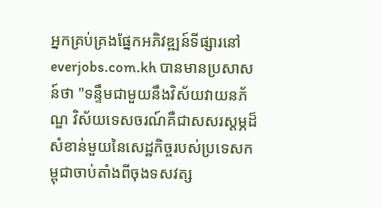អ្នកគ្រប់គ្រងផ្នែកអភិវឌ្ឍន៍ទីផ្សារនៅ everjobs.com.kh បានមានប្រសាសន៍ថា "ទន្ទឹមជាមួយនឹងវិស័យវាយនភ័ណ្ឌ វិស័យទេសចរណ៍គឺជាសសរស្តម្ភដ៏សំខាន់មួយនៃសេដ្ឋកិច្ចរបស់ប្រទេសកម្ពុជាចាប់តាំងពីចុងទសវត្ស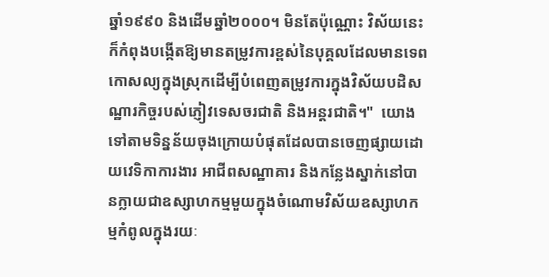ឆ្នាំ១៩៩០ និងដើមឆ្នាំ២០០០។ មិនតែប៉ុណ្ណោះ វិស័យនេះក៏កំពុងបង្កើតឱ្យមានតម្រូវការខ្ពស់នៃបុគ្គលដែលមានទេពកោសល្យក្នុងស្រុកដើម្បីបំពេញតម្រូវការក្នុងវិស័យបដិសណ្ឋារកិច្ចរបស់ភ្ញៀវទេសចរជាតិ និងអន្តរជាតិ។"  យោងទៅតាមទិន្នន័យចុងក្រោយបំផុតដែលបានចេញផ្សាយដោយវេទិកាការងារ អាជីពសណ្ឋាគារ និងកន្លែងស្នាក់នៅបានក្លាយជាឧស្សាហកម្មមួយក្នុងចំណោមវិស័យឧស្សាហកម្មកំពូលក្នុងរយៈ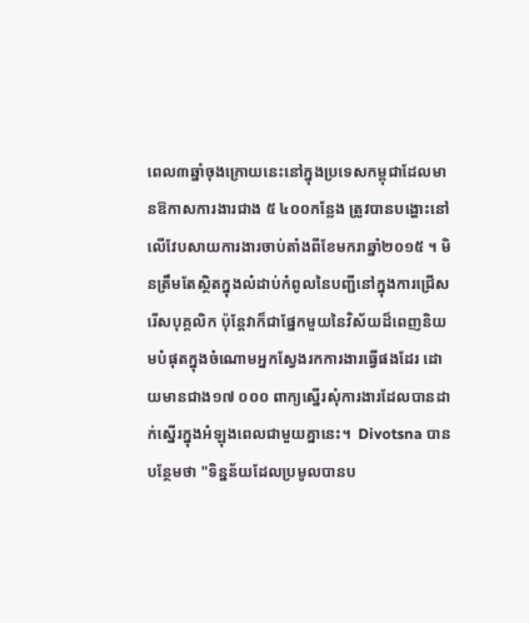ពេល៣ឆ្នាំចុងក្រោយនេះនៅក្នុងប្រទេសកម្ពុជាដែលមានឱកាសការងារជាង ៥ ៤០០កន្លែង ត្រូវបានបង្ហោះនៅលើវែបសាយការងារចាប់តាំងពីខែមករាឆ្នាំ២០១៥ ។ មិនត្រឹមតែស្ថិតក្នុងលំដាប់កំពូលនៃបញ្ជីនៅក្នុងការជ្រើសរើសបុគ្គលិក ប៉ុន្តែវាក៏ជាផ្នែកមួយនៃវិស័យដ៏ពេញនិយមបំផុតក្នុងចំណោមអ្នកស្វែងរកការងារធ្វើផងដែរ ដោយមានជាង១៧ ០០០ ពាក្យស្នើរសុំការងារដែលបានដាក់ស្នើរក្នុងអំឡុងពេលជាមួយគ្នានេះ។  Divotsna បានបន្ថែមថា "ទិន្នន័យដែលប្រមូលបានប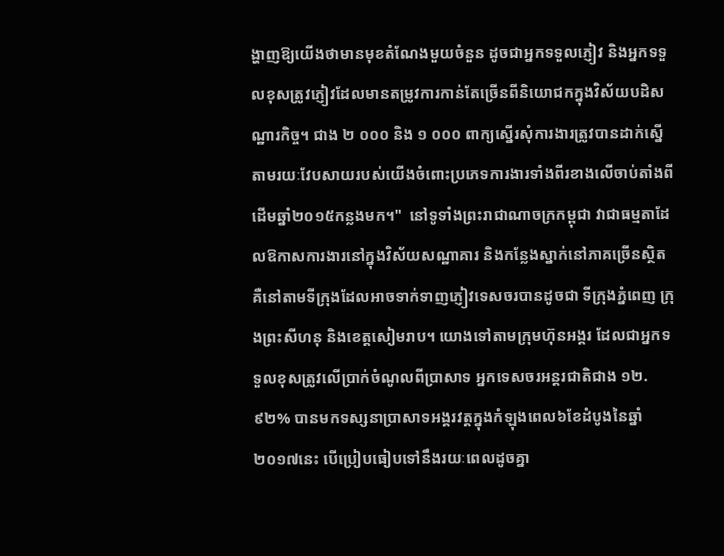ង្ហាញឱ្យយើងថាមានមុខតំណែងមួយចំនួន ដូចជាអ្នកទទួលភ្ញៀវ និងអ្នកទទួលខុសត្រូវភ្ញៀវដែលមានតម្រូវការកាន់តែច្រើនពីនិយោជកក្នុងវិស័យបដិសណ្ឋារកិច្ច។ ជាង ២ ០០០ និង ១ ០០០ ពាក្យស្នើរសុំការងារត្រូវបានដាក់ស្នើតាមរយៈវែបសាយរបស់យើងចំពោះប្រភេទការងារទាំងពីរខាងលើចាប់តាំងពីដើមឆ្នាំ២០១៥កន្លងមក។"  នៅទូទាំងព្រះរាជាណាចក្រកម្ពុជា វាជាធម្មតាដែលឱកាសការងារនៅក្នុងវិស័យសណ្ឋាគារ និងកន្លែងស្នាក់នៅភាគច្រើនស្ថិតគឺនៅតាមទីក្រុងដែលអាចទាក់ទាញភ្ញៀវទេសចរបានដូចជា ទីក្រុងភ្នំពេញ ក្រុងព្រះសីហនុ និងខេត្តសៀមរាប។ យោងទៅតាមក្រុមហ៊ុនអង្គរ ដែលជាអ្នកទទួលខុសត្រូវលើប្រាក់ចំណូលពីប្រាសាទ អ្នកទេសចរអន្តរជាតិជាង ១២.៩២% បានមកទស្សនាប្រាសាទអង្គរវត្តក្នុងកំឡុងពេល៦ខែដំបូងនៃឆ្នាំ២០១៧នេះ បើប្រៀបធៀបទៅនឹងរយៈពេលដូចគ្នា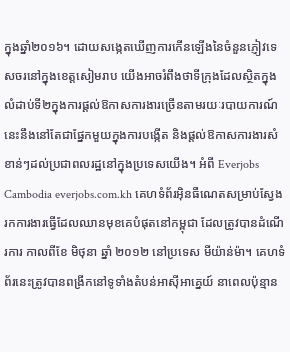ក្នុងឆ្នាំ២០១៦។ ដោយសង្កេតឃើញការកើនឡើងនៃចំនួនភ្ញៀវទេសចរនៅក្នុងខេត្តសៀមរាប យើងអាចរំពឹងថាទីក្រុងដែលស្ថិតក្នុងលំដាប់ទី២ក្នុងការផ្ដល់ឱកាសការងារច្រើនតាមរយៈរបាយការណ៍នេះនឹងនៅតែជាផ្នែកមួយក្នុងការបង្កើត និងផ្ដល់ឱកាសការងារសំខាន់ៗដល់ប្រជាពលរដ្ឋនៅក្នុងប្រទេសយើង។ អំពី Everjobs Cambodia everjobs.com.kh គេហទំព័រអ៊ិនធឺណេតសម្រាប់ស្វែងរកការងារធ្វើដែលឈានមុខគេបំផុតនៅកម្ពុជា ដែលត្រូវបានដំណើរការ កាលពីខែ មិថុនា ឆ្នាំ ២០១២ នៅប្រទេស មីយ៉ាន់ម៉ា។ គេហទំព័រនេះត្រូវបានពង្រីកនៅទូទាំងតំបន់អាស៊ីអាគ្នេយ៍ នាពេលប៉ុន្មាន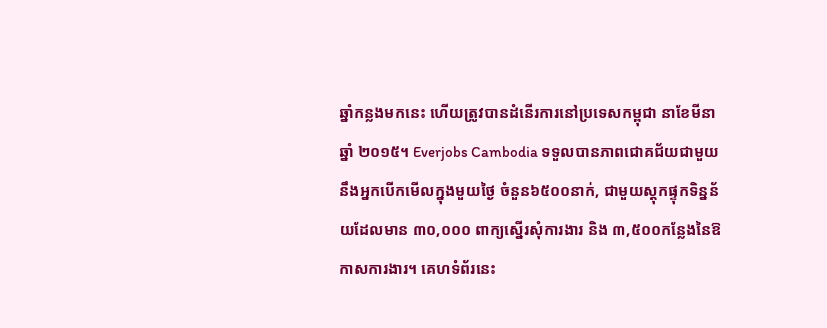ឆ្នាំកន្លងមកនេះ ហើយត្រូវបានដំនើរការនៅប្រទេសកម្ពុជា នាខែមីនាឆ្នាំ ២០១៥។ Everjobs Cambodia ទទួលបានភាពជោគជ័យជាមួយនឹងអ្នកបើកមើលក្នុងមួយថ្ងៃ ចំនួន៦៥០០នាក់, ជាមួយស្តុកផ្ទុកទិន្នន័យដែលមាន ៣០,០០០ ពាក្យស្នើរសុំការងារ និង ៣,៥០០កន្លែងនៃឱកាសការងារ។ គេហទំព័រនេះ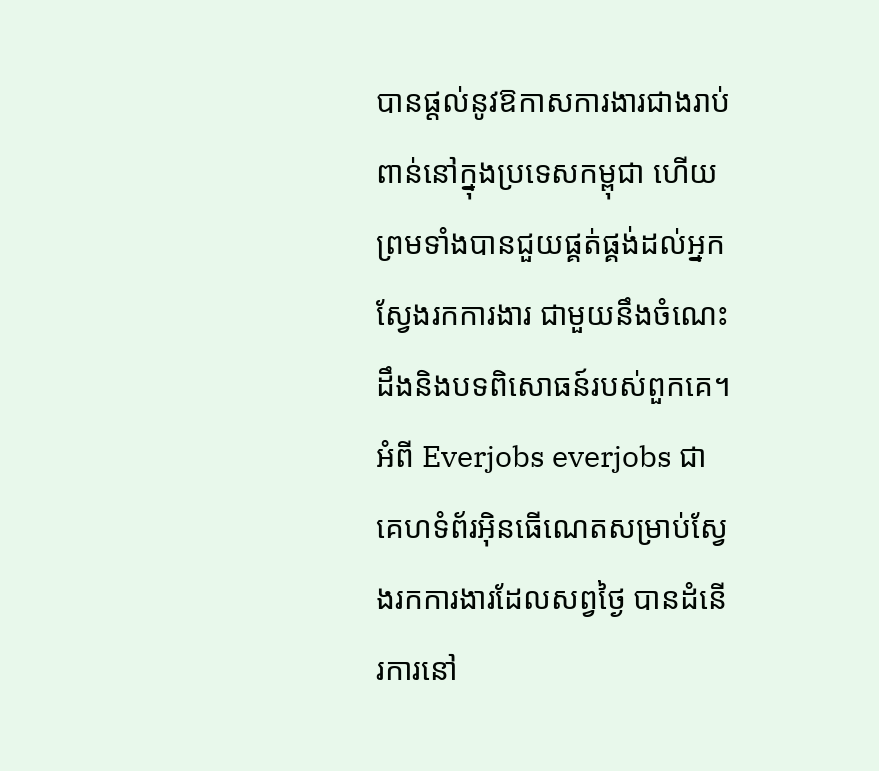បានផ្ដល់នូវឱកាសការងារជាងរាប់ពាន់នៅក្នុងប្រទេសកម្ពុជា ហើយព្រមទាំងបានជួយផ្គត់ផ្គង់ដល់អ្នកស្វែងរកការងារ ជាមួយនឹងចំណេះដឹងនិងបទពិសោធន៍របស់ពួកគេ។ អំពី Everjobs everjobs ជាគេហទំព័រអ៊ិនធើណេតសម្រាប់ស្វែងរកការងារដែលសព្វថ្ងៃ បានដំនើរការនៅ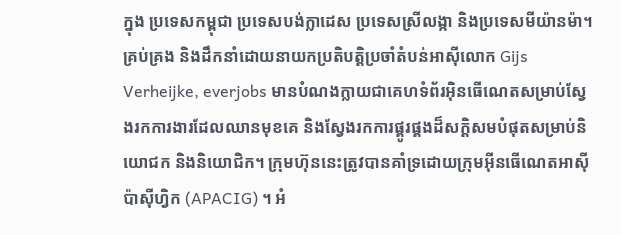ក្នុង ប្រទេសកម្ពុជា ប្រទេសបង់ក្លាដេស ប្រទេសស្រីលង្កា និងប្រទេសមីយ៉ានម៉ា។ គ្រប់គ្រង និងដឹកនាំដោយនាយកប្រតិបត្តិប្រចាំតំបន់អាស៊ីលោក Gijs Verheijke, everjobs មានបំណងក្លាយជាគេហទំព័រអ៊ិនធើណេតសម្រាប់ស្វែងរកការងារដែលឈានមុខគេ និងស្វែងរកការផ្គូរផ្គងដ៏សក្ដិសមបំផុតសម្រាប់និយោជក និងនិយោជិក។ ក្រុមហ៊ុននេះត្រូវបានគាំទ្រដោយក្រុមអ៊ីនធើណេតអាស៊ីប៉ាស៊ីហ្វិក (APACIG) ។ អំ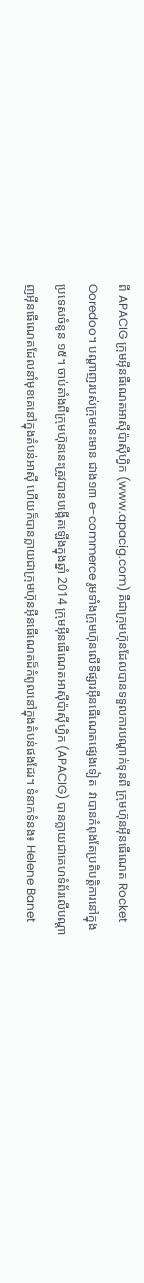ពី APACIG ក្រុមអ៊ីនធឺណេតអាស៊ីប៉ាស៊ីហ្វិក (www.apacig.com) គឺជាក្រុមហ៊ុនដែលបានទទួលការបណ្តាក់ទុនពី ក្រុមហ៊ុនអ៊ីនធើណេត Rocket Ooredoo។ បណ្តាញរបស់ក្រុមនេះមាន ជាង១៣ e-commerce រូមទាំងក្រុមហ៊ុនលើទីផ្សារអ៊ីនធើណេតផ្សេងទៀត  វាបានកំពុងតែប្រតិបត្ដិការនៅក្នុងប្រទេសចំនូន ១៥។ ចាប់តាំងពីក្រុមហ៊ុននេះត្រូវបានបង្កើតឡើងក្នុងឆ្នាំ 2014 ក្រុមអ៊ីនធើណេតអាស៊ីប៉ាស៊ីហ្វិក (APACIG) បានក្លាយជាគេហទំព័រលើបណ្តាញអ៊ីនធើណេតដែលនាំមុខគេនៅក្នុងតំបន់អាស៊ី ហើយក៏បានក្លាយជាក្រុមហ៊ុនអ៊ីនធើណេតដ៏កំពូលនៅក្នុងតំបន់ផងដែរ។ ទំនាកទំនង៖ Helene Banet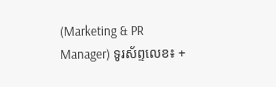(Marketing & PR Manager) ទូរស័ព្ទលេខ៖ +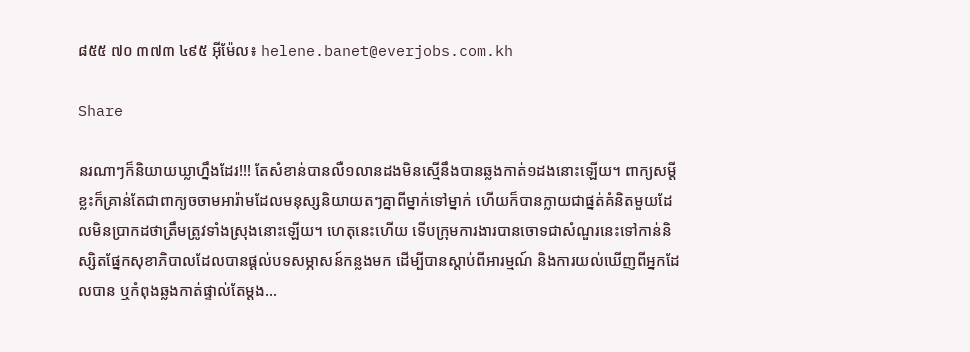៨៥៥ ៧០ ៣៧៣ ៤៩៥ អ៊ីម៉ែល៖ helene.banet@everjobs.com.kh

Share

នរណាៗក៏និយាយឃ្លាហ្នឹងដែរ!!! តែសំខាន់បានលឺ១លានដងមិនស្មើនឹងបានឆ្លងកាត់១ដងនោះឡើយ។ ពាក្យសម្តីខ្លះក៏គ្រាន់តែជាពាក្យចចាមអារ៉ាមដែលមនុស្សនិយាយតៗគ្នាពីម្នាក់ទៅម្នាក់ ហើយក៏បានក្លាយជាផ្នត់គំនិតមួយដែលមិនប្រាកដថាត្រឹមត្រូវទាំងស្រុងនោះឡើយ។ ហេតុនេះហើយ ទើបក្រុមការងារបានចោទជាសំណួរនេះទៅកាន់និស្សិតផ្នែកសុខាភិបាលដែលបានផ្តល់បទសម្ភាសន៍កន្លងមក ដើម្បីបានស្តាប់ពីអារម្មណ៍ និងការយល់ឃើញពីអ្នកដែលបាន ឬកំពុងឆ្លងកាត់ផ្ទាល់តែម្តង...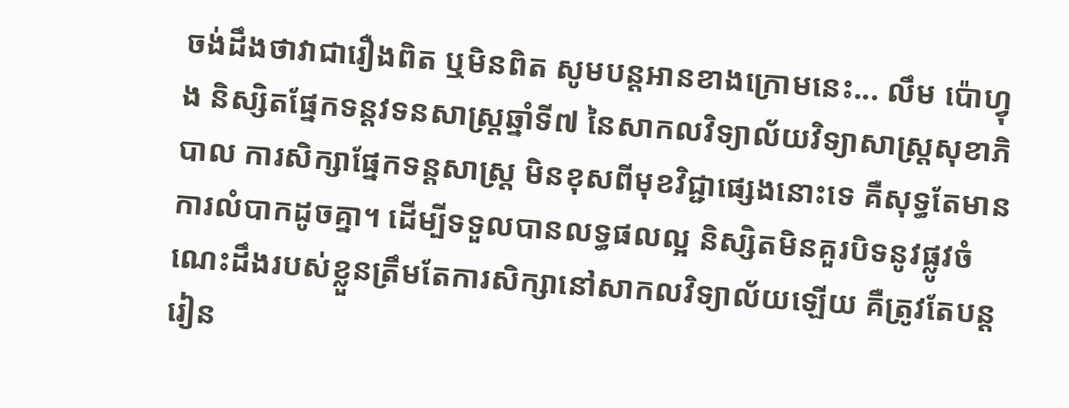ចង់ដឹងថាវាជារឿងពិត ឬមិនពិត សូមបន្តអានខាងក្រោមនេះ... លឹម ប៉ោហ្វុង និស្សិតផ្នែកទន្តវទនសាស្រ្តឆ្នាំទី៧ នៃសាកលវិទ្យាល័យវិទ្យាសាស្រ្តសុខាភិបាល ការសិក្សាផ្នែកទន្តសាស្រ្ត មិនខុសពីមុខវិជ្ជាផ្សេងនោះទេ គឺសុទ្ធតែមានការលំបាកដូចគ្នា។ ដើម្បីទទួលបានលទ្ធផលល្អ និស្សិតមិនគួរបិទនូវផ្លូវចំណេះដឹងរបស់ខ្លួនត្រឹមតែការសិក្សានៅសាកលវិទ្យាល័យឡើយ គឺត្រូវតែបន្តរៀន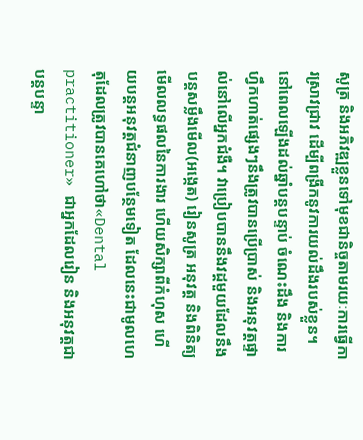សូត្រ និងអភិវឌ្ឍខ្លួនទៅមុខជានិច្ចតាមរយៈការធ្វើការស្រាវជ្រាវ ដើម្បីពង្រីកនូវការយល់ដឹងរបស់ខ្លួន។ នៅពេលឡើងដល់ឆ្នាំបន្តបន្ទាប់ ចំណេះដឹង និងការហ្វឹកហាត់ផ្សេងៗនឹងត្រូវបានប្រើប្រាស់ និងអនុវត្តផ្ទាល់នៅលើអ្នកជំងឺ។ វាប្រៀបបាននឹងវដ្តមួយដែលនឹងបន្តសម្លឹងមើល(អង្កេត) រៀនសូត្រ អនុវត្ត និងពិនិត្យមើលលទ្ធផលនៃការងារ ហើយសិក្សាពីកំហុស ហើយបន្តអនុវត្តជំនាញបន្ថែមទៀត ដែលនេះជាមូលហេតុដែលត្រូវបានគេហៅថា«Dental practitioner» ជាអ្នកដែលរៀន និងអនុវត្តជាបន្តបន្ទា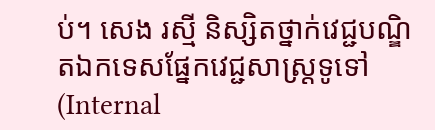ប់។ សេង រស្មី និស្សិតថ្នាក់វេជ្ជបណ្ឌិតឯកទេសផ្នែកវេជ្ជសាស្ត្រទូទៅ (Internal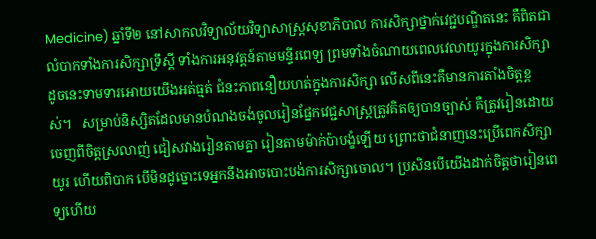Medicine) ឆ្នាំទី២ នៅសាកលវិទ្យាល័យវិទ្យាសាស្ត្រសុខាភិបាល ការសិក្សាថ្នាក់វេជ្ជបណ្ឌិតនេះ គឺពិតជាលំបាកទាំងការសិក្សាទ្រឹស្តី ទាំងការអនុវត្តន៍តាមមន្ទីរពេទ្យ ព្រមទាំងចំណាយពេលវេលាយូរក្នុងការសិក្សា ដូចនេះទាមទារអោយយើងអត់ធ្មត់ ជំនះភាពនឿយហត់ក្នុងការសិក្សា លើសពីនេះគឺមានការតាំងចិត្តខ្ពស់។   សម្រាប់និស្សិតដែលមានបំណងចង់ចូលរៀនផ្នែកវេជ្ជសាស្ត្រត្រូវគិតឲ្យបានច្បាស់ គឺត្រូវរៀនដោយចេញពីចិត្តស្រលាញ់ ជៀសវាងរៀនតាមគ្នា រៀនតាមម៉ាក់ប៉ាបង្ខំឡើយ ព្រោះថាជំនាញនេះប្រើពេកសិក្សាយូរ ហើយពិបាក បើមិនដូច្នោះទេអ្នកនឹងអាចបោះបង់ការសិក្សាចោល។ ប្រសិនបើយើងដាក់ចិត្តថារៀនពេទ្យហើយ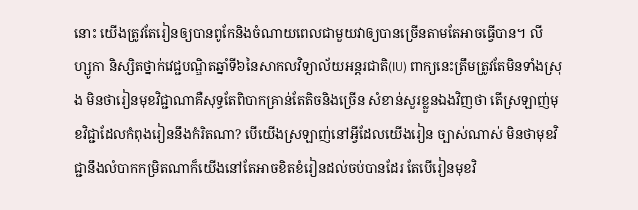នោះ យើងត្រូវតែរៀនឲ្យបានពូកែនិងចំណាយពេលជាមួយវាឲ្យបានច្រើនតាមតែអាចធ្វើបាន។ លី ហ្សូកា និស្សិតថ្នាក់វេជ្ជបណ្ឌិតឆ្នាំទី៦នៃសាកលវិទ្យាល័យអន្តរជាតិ(IU) ពាក្យនេះត្រឹមត្រូវតែមិនទាំងស្រុង មិនថារៀនមុខវិជ្ជាណាគឺសុទ្ធតែពិបាកគ្រាន់តែតិចនិងច្រើន សំខាន់សួរខ្លួនឯងវិញថា តើស្រឡាញ់មុខវិជ្ជាដែលកំពុងរៀននឹងកំរិតណា? បើយើងស្រឡាញ់នៅអ្វីដែលយើងរៀន ច្បាស់ណាស់ មិនថាមុខវិជ្ជានឹងលំបាកកម្រិតណាក៏យើងនៅតែអាចខិតខំរៀនដល់ចប់បានដែរ តែបើរៀនមុខវិ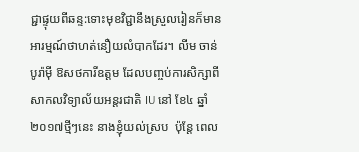ជ្ជាផ្ទុយពីឆន្ទ:ទោះមុខវិជ្ជានឹងស្រួលរៀនក៏មានអារម្មណ៍ថាហត់នឿយលំបាកដែរ។ លីម ចាន់បូរ៉ាម៉ី ឱសថការីឧត្តម ដែលបញ្ចប់ការសិក្សាពីសាកលវិទ្យាល័យអន្តរជាតិ IU នៅ ខែ៤ ឆ្នាំ ២០១៧ថ្មីៗនេះ នាងខ្ញុំយល់ស្រប  ប៉ុន្តែ ពេល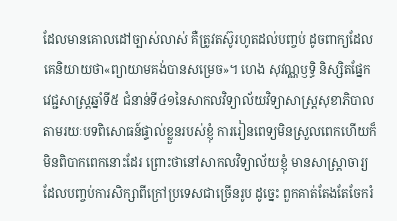ដែលមានគោលដៅច្បាស់លាស់ គឺត្រូវតស៊ូរហូតដល់បញ្ចប់ ដូចពាក្យដែលគេនិយាយថា«ព្យាយាមគង់បានសម្រេច»។ ហេង សុវណ្ណឫទ្ធិ និស្សិតផ្នែកវេជ្ជសាស្ត្រឆ្នាំទី៥ ជំនាន់ទី៤១នៃសាកលវិទ្យាល័យវិទ្យាសាស្ត្រសុខាភិបាល តាមរយៈបទពិសោធន៍ផ្ទាល់ខ្លួនរបស់ខ្ញុំ ការរៀនពេទ្យមិនស្រួលពេកហើយក៏មិនពិបាកពេកនោះដែរ ព្រោះថានៅសាកលវិទ្យាល័យខ្ញុំ មានសាស្ត្រាចារ្យដែលបញ្ចប់ការសិក្សាពីក្រៅប្រទេសជាច្រើនរូប ដូច្នេះ ពួកគាត់តែងតែចែករំ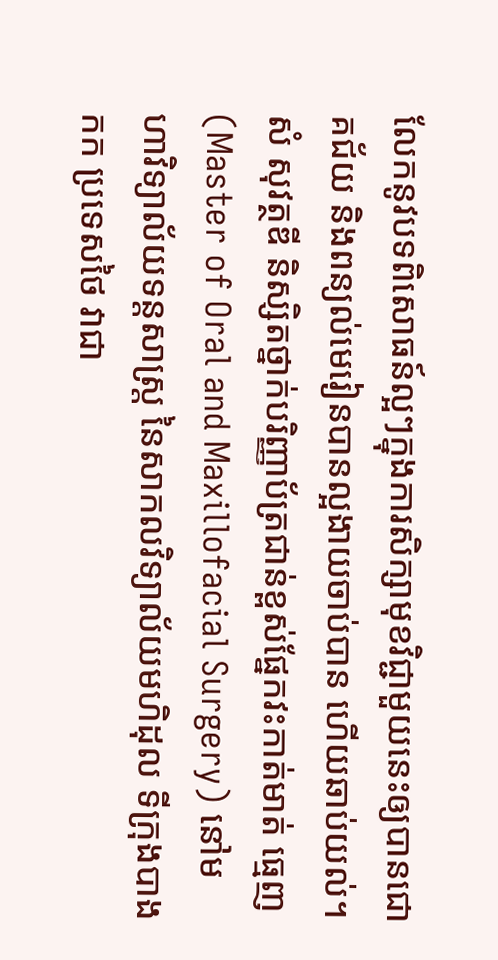លែកនូវបទពិសោធន៍ល្អៗក្នុងការសិក្សាមុខវិជ្ជាមួយនេះឲ្យបានជោគជ័យ និងពន្យល់មេរៀនបានល្អងាយចាប់បាន ហើយឆាប់យល់។ សំ សុវត្ថឌី និស្សិតថ្នាក់បរិញ្ញាប័ត្រជាន់ខ្ពស់ផ្នែកវះកាត់មាត់ ធ្មេញ (Master of Oral and Maxillofacial Surgery) នៅមហាវិទ្យាល័យទន្តសាស្ត្រ នៃសាកលវិទ្យាល័យមហិដុល ទីក្រុងបាងកក ប្រទេសថៃ វាជា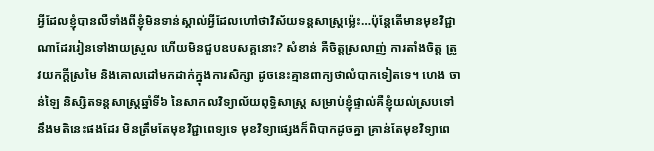អ្វីដែលខ្ញុំបានលឺទាំងពីខ្ញុំមិនទាន់ស្គាល់អ្វីដែលហៅថាវិស័យទន្តសាស្រ្តម្ល៉េះ…ប៉ុន្តែតើមានមុខវិជ្ជាណាដែររៀនទៅងាយស្រួល ហើយមិនជួបឧបសគ្គនោះ? សំខាន់ គឺចិត្តស្រលាញ់ ការតាំងចិត្ត ត្រូវយកក្តីស្រមៃ និងគោលដៅមកដាក់ក្នុងការសិក្សា ដូចនេះគ្មានពាក្យថាលំបាកទៀតទេ។ ហេង ចាន់ឡៃ និស្សិតទន្តសាស្រ្តឆ្នាំទី៦ នៃសាកលវិទ្យាល័យពុទ្ធិសាស្រ្ត សម្រាប់ខ្ញុំផ្ទាល់គឺខ្ញុំយល់ស្របទៅនឹងមតិនេះផងដែរ មិនត្រឹមតែមុខវិជ្ជាពេទ្យទេ មុខវិទ្យាផ្សេងក៏ពិបាកដូចគ្នា គ្រាន់តែមុខវិទ្យាពេ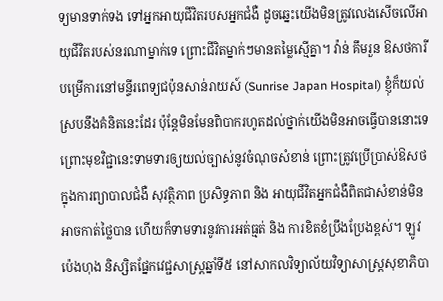ទ្យមានទាក់ទង ទៅអ្នកអាយុជីវិតរបសអ្នកជំងឺ ដូចឆ្នេះយើងមិនត្រូវលេងសើចលើអាយុជីវិតរបស់នរណាម្នាក់ទេ ព្រោះជីវិតម្នាក់ៗមានតម្លៃស្មើគ្នា។ វ៉ាន់ គឹមរួន ឱសថការីបម្រើការនៅមន្ទីរពេទ្យជប៉ុនសាន់រាយស៍ (Sunrise Japan Hospital) ខ្ញុំក៏យល់ស្របនឹងគំនិតនេះដែរ ប៉ុន្តែមិនមែនពិបាករហូតដល់ថ្នាក់យើងមិនអាចធ្វើបាននោះទេ ព្រោះមុខវិជ្ជានេះទាមទារឲ្យយល់ច្បាស់នូវចំណុចសំខាន់ ព្រោះត្រូវប្រើប្រាស់ឱសថក្នុងការព្យាបាលជំងឺ សុវត្ថិភាព ប្រសិទ្ធភាព និង អាយុជីវិតអ្នកជំងឺពិតជាសំខាន់មិនអាចកាត់ថ្លៃបាន ហើយក៏ទាមទារនូវការអត់ធ្មត់ និង ការខិតខំប្រឹងប្រែងខ្ពស់។ ឡូវ ប៉េងហុង និស្សិតផ្នែកវេជ្ជសាស្រ្តឆ្នាំទី៥ នៅសាកលវិទ្យាល័យវិទ្យាសាស្រ្តសុខាភិបា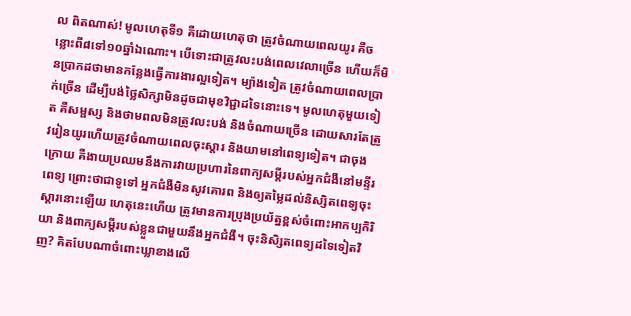ល ពិតណាស់! មូលហេតុទី១ គឺដោយហេតុថា ត្រូវចំណាយពេលយូរ គឺចន្លោះពី៨ទៅ១០ឆ្នាំឯណោះ។ បើទោះជាត្រូវលះបង់ពេលវេលាច្រើន ហើយក៏មិនប្រាកដថាមានកន្លែងធ្វើការងារល្អទៀត។ ម្យ៉ាងទៀត ត្រូវចំណាយពេលប្រាក់ច្រើន ដើម្បីបង់ថ្លៃសិក្សាមិនដូចជាមុខវិជ្ជាដទៃនោះទេ។ មូលហេតុមួយទៀត គឺសម្ផស្ស និងថាមពលមិនត្រូវលះបង់ និងចំណាយច្រើន ដោយសារតែត្រូវរៀនយូរហើយត្រូវចំណាយពេលចុះស្តារ និងយាមនៅពេទ្យទៀត។ ជាចុងក្រោយ គឺងាយប្រឈមនឹងការវាយប្រហារនៃពាក្យសម្តីរបស់អ្នកជំងឺនៅមន្ទីរពេទ្យ ព្រោះថាជាទូទៅ អ្នកជំងឺមិនសូវគោរព និងឲ្យតម្លៃដល់និស្សិតពេទ្យចុះស្តារនោះឡើយ ហេតុនេះហើយ ត្រូវមានការប្រុងប្រយ័ត្នខ្ពស់ចំពោះអាកប្បកិរិយា និងពាក្យសម្តីរបស់ខ្លួនជាមួយនឹងអ្នកជំងឺ។ ចុះនិសិ្សតពេទ្យដទៃទៀតវិញ? គិតបែបណាចំពោះឃ្លាខាងលើ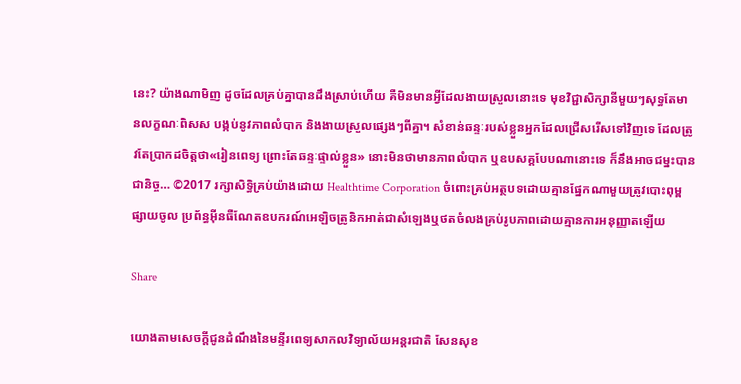នេះ? យ៉ាងណាមិញ ដូចដែលគ្រប់គ្នាបានដឹងស្រាប់ហើយ គឺមិនមានអ្វីដែលងាយស្រួលនោះទេ មុខវិជ្ជាសិក្សានីមួយៗសុទ្ធតែមានលក្ខណៈពិសស បង្កប់នូវភាពលំបាក និងងាយស្រួលផ្សេងៗពីគ្នា។ សំខាន់ឆន្ទៈរបស់ខ្លួនអ្នកដែលជ្រើសរើសទៅវិញទេ ដែលត្រូវតែប្រាកដចិត្តថា«រៀនពេទ្យ ព្រោះតែឆន្ទៈផ្ទាល់ខ្លួន» នោះមិនថាមានភាពលំបាក ឬឧបសគ្គបែបណានោះទេ ក៏នឹងអាចជម្នះបានជានិច្ច… ©2017 រក្សាសិទ្ធិគ្រប់យ៉ាងដោយ Healthtime Corporation ចំពោះគ្រប់អត្ថបទដោយគ្មានផ្នែកណាមួយត្រូវបោះពុម្ពផ្សាយចូល ប្រព័ន្ធអ៊ីនធឺណែតឧបករណ៍អេឡិចត្រូនិកអាត់ជាសំឡេងឬថតចំលងគ្រប់រូបភាពដោយគ្មានការអនុញ្ញាតឡើយ

Share

យោងតាមសេចក្តីជូនដំណឹងនៃមន្ទីរពេទ្យសាកលវិទ្យាល័យអន្តរជាតិ សែនសុខ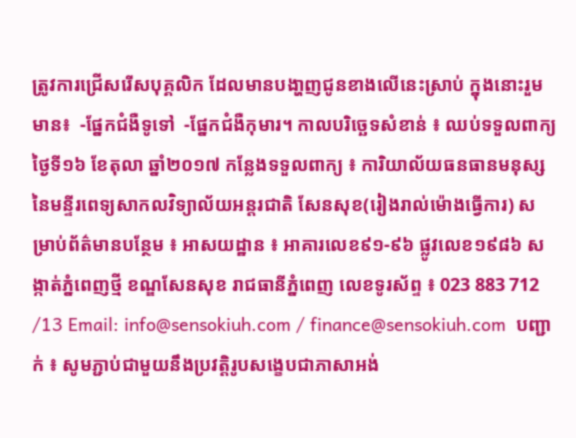ត្រូវការជ្រើសរើសបុគ្គលិក ដែលមានបងា្ហញជូនខាងលើនេះស្រាប់ ក្នុងនោះរួមមាន៖  -ផ្នែកជំងឺទូទៅ  -ផ្នែកជំងឺកុមារ។ កាលបរិច្ឆេទសំខាន់ ៖ ឈប់ទទួលពាក្យថ្ងៃទី១៦ ខែតុលា ឆ្នាំ២០១៧ កន្លែងទទួលពាក្យ ៖ ការិយាល័យធនធានមនុស្សនៃមន្ទីរពេទ្យសាកលវិទ្យាល័យអន្តរជាតិ សែនសុខ(រៀងរាល់ម៉ោងធ្វើការ) សម្រាប់ព័ត៌មានបន្ថែម ៖ អាសយដ្ឋាន ៖ អាគារលេខ៩១-៩៦ ផ្លូវលេខ១៩៨៦ សង្កាត់ភ្នំពេញថ្មី ខណ្ឌសែនសុខ រាជធានីភ្នំពេញ លេខទូរស័ព្ទ ៖ 023 883 712 /13 Email: info@sensokiuh.com / finance@sensokiuh.com  បញ្ជាក់ ៖ សូមភ្ជាប់ជាមួយនឹងប្រវត្តិរូបសង្ខេបជាភាសាអង់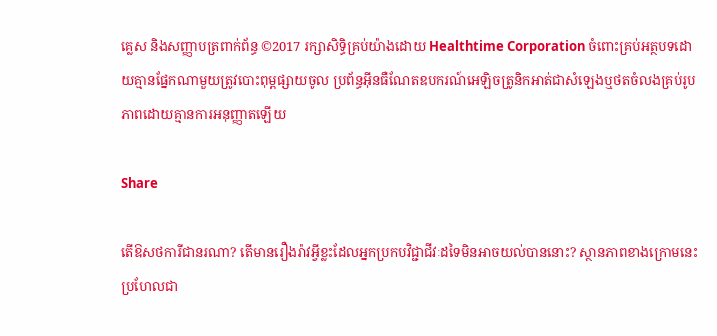គ្លេស និងសញ្ញាបត្រពាក់ព័ន្ធ ©2017 រក្សាសិទ្ធិគ្រប់យ៉ាងដោយ Healthtime Corporation ចំពោះគ្រប់អត្ថបទដោយគ្មានផ្នែកណាមួយត្រូវបោះពុម្ពផ្សាយចូល ប្រព័ន្ធអ៊ីនធឺណែតឧបករណ៍អេឡិចត្រូនិកអាត់ជាសំឡេងឬថតចំលងគ្រប់រូបភាពដោយគ្មានការអនុញ្ញាតឡើយ

Share

តើឱសថការីជានរណា? តើមានរឿងរ៉ាវអ្វីខ្លះដែលអ្នកប្រកបវិជ្ជាជីវៈដទៃមិនអាចយល់បាននោះ? ស្ថានភាពខាងក្រោមនេះ ប្រហែលជា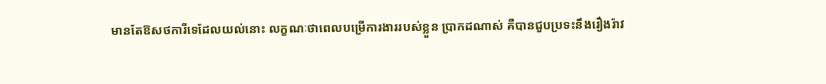មានតែឱសថការីទេដែលយល់នោះ លក្ខណៈថាពេលបម្រើការងាររបស់ខ្លួន ប្រាកដណាស់ គឺបានជួបប្រទះនឹងរឿងរ៉ាវ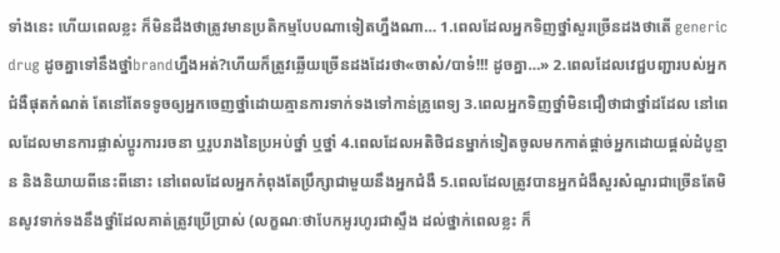ទាំងនេះ ហើយពេលខ្លះ ក៏មិនដឹងថាត្រូវមានប្រតិកម្មបែបណាទៀតហ្នឹងណា… 1.ពេលដែលអ្នកទិញថ្នាំសួរច្រើនដងថាតើ generic drug ដូចគ្នាទៅនឹងថ្នាំbrandហ្នឹងអត់?ហើយក៏ត្រូវឆ្លើយច្រើនដងដែរថា«ចាស៎/បាទ៎!!! ដូចគ្នា…» 2.ពេលដែលវេជ្ជបញ្ជារបស់អ្នកជំងឺផុតកំណត់ តែនៅតែទទូចឲ្យអ្នកចេញថ្នាំដោយគ្មានការទាក់ទងទៅកាន់គ្រូពេទ្យ 3.ពេលអ្នកទិញថ្នាំមិនជឿថាជាថ្នាំដដែល នៅពេលដែលមានការផ្លាស់ប្តូរការរចនា ឬរូបរាងនៃប្រអប់ថ្នាំ ឬថ្នាំ 4.ពេលដែលអតិថិជនម្នាក់ទៀតចូលមកកាត់ផ្តាច់អ្នកដោយផ្តល់ដំបូន្មាន និងនិយាយពីនេះពីនោះ នៅពេលដែលអ្នកកំពុងតែប្រឹក្សាជាមួយនឹងអ្នកជំងឺ 5.ពេលដែលត្រូវបានអ្នកជំងឺសួរសំណួរជាច្រើនតែមិនសូវទាក់ទងនឹងថ្នាំដែលគាត់ត្រូវប្រើប្រាស់ (លក្ខណៈថាបែកអូរហូរជាស្ទឹង ដល់ថ្នាក់ពេលខ្លះ ក៏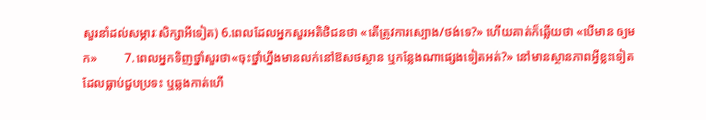សួរនាំដល់សម្ភារៈសិក្សាអីទៀត) 6.ពេលដែលអ្នកសួរអតិថិជនថា «តើត្រូវការស្បោង/ថង់ទេ?» ហើយគាត់ក៏ឆ្លើយថា «បើមាន ឲ្យមក»         7.ពេលអ្នកទិញថ្នាំសួរថា«ចុះថ្នាំហ្នឹងមានលក់នៅឱសថស្ថាន ឬកន្លែងណាផ្សេងទៀតអត់?» នៅមានស្ថានភាពអ្វីខ្លះទៀត ដែលធ្លាប់ជួបប្រទះ ឬឆ្លងកាត់ហើ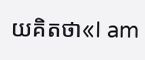យគិតថា«I am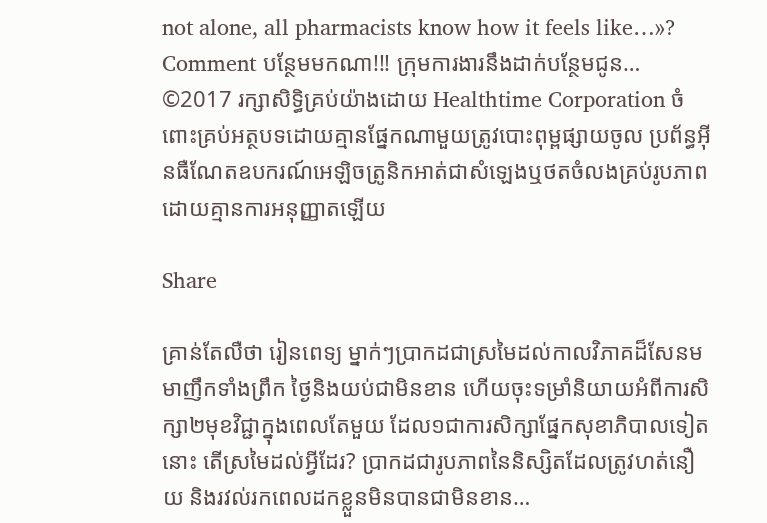not alone, all pharmacists know how it feels like…»? Comment បន្ថែមមកណា!!! ក្រុមការងារនឹងដាក់បន្ថែមជូន… ©2017 រក្សាសិទ្ធិគ្រប់យ៉ាងដោយ Healthtime Corporation ចំពោះគ្រប់អត្ថបទដោយគ្មានផ្នែកណាមួយត្រូវបោះពុម្ពផ្សាយចូល ប្រព័ន្ធអ៊ីនធឺណែតឧបករណ៍អេឡិចត្រូនិកអាត់ជាសំឡេងឬថតចំលងគ្រប់រូបភាពដោយគ្មានការអនុញ្ញាតឡើយ

Share

គ្រាន់តែលឺថា រៀនពេទ្យ ម្នាក់ៗប្រាកដជាស្រមៃដល់កាលវិភាគដ៏សែនមមាញឹកទាំងព្រឹក ថ្ងៃនិងយប់ជាមិនខាន ហើយចុះទម្រាំនិយាយអំពីការសិក្សា២មុខវិជ្ជាក្នុងពេលតែមួយ ដែល១ជាការសិក្សាផ្នែកសុខាភិបាលទៀតនោះ តើស្រមៃដល់អ្វីដែរ? ប្រាកដជារូបភាពនៃនិស្សិតដែលត្រូវហត់នឿយ និងរវល់រកពេលដកខ្លួនមិនបានជាមិនខាន…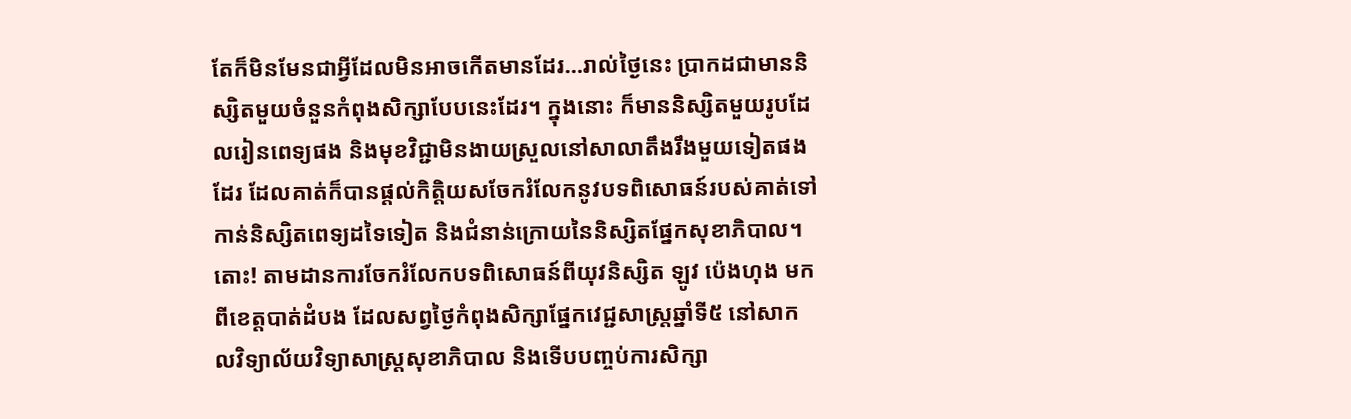តែក៏មិនមែនជាអ្វីដែលមិនអាចកើតមានដែរ…រាល់ថ្ងៃនេះ ប្រាកដជាមាននិស្សិតមួយចំនួនកំពុងសិក្សាបែបនេះដែរ។ ក្នុងនោះ ក៏មាននិស្សិតមួយរូបដែលរៀនពេទ្យផង និងមុខវិជ្ជាមិនងាយស្រួលនៅសាលាតឹងរឹងមួយទៀតផងដែរ ដែលគាត់ក៏បានផ្តល់កិត្តិយសចែករំលែកនូវបទពិសោធន៍របស់គាត់ទៅកាន់និស្សិតពេទ្យដទៃទៀត និងជំនាន់ក្រោយនៃនិស្សិតផ្នែកសុខាភិបាល។  តោះ! តាមដានការចែករំលែកបទពិសោធន៍ពីយុវនិស្សិត ឡូវ ប៉េងហុង មកពីខេត្តបាត់ដំបង ដែលសព្វថ្ងៃកំពុងសិក្សាផ្នែកវេជ្ជសាស្រ្តឆ្នាំទី៥ នៅសាកលវិទ្យាល័យវិទ្យាសាស្រ្តសុខាភិបាល និងទើបបញ្ចប់ការសិក្សា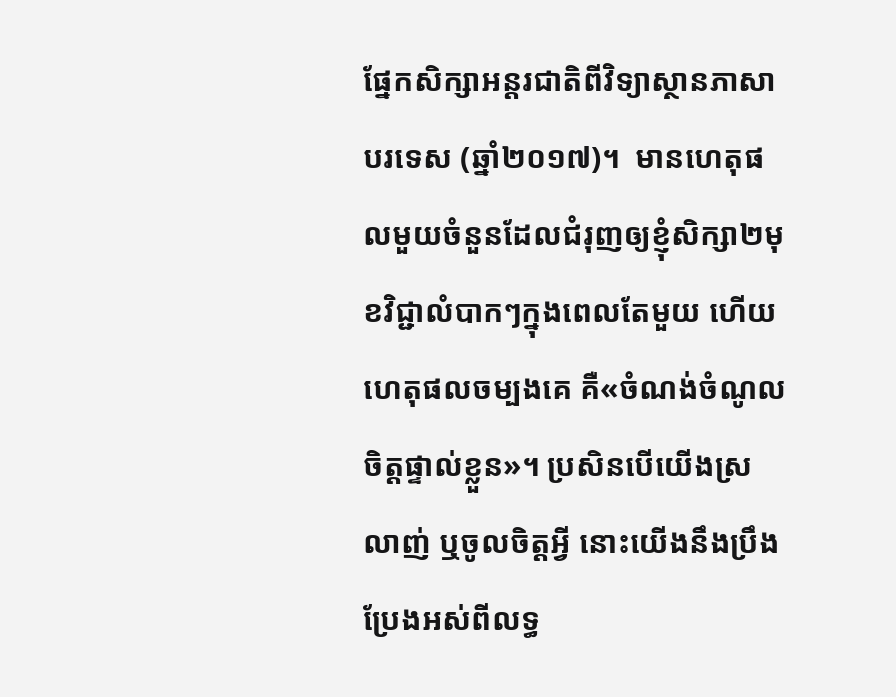ផ្នែកសិក្សាអន្តរជាតិពីវិទ្យាស្ថានភាសាបរទេស (ឆ្នាំ២០១៧)។  មានហេតុផលមួយចំនួនដែលជំរុញឲ្យខ្ញុំសិក្សា២មុខវិជ្ជាលំបាកៗក្នុងពេលតែមួយ ហើយហេតុផលចម្បងគេ គឺ«ចំណង់ចំណូលចិត្តផ្ទាល់ខ្លួន»។ ប្រសិនបើយើងស្រលាញ់ ឬចូលចិត្តអ្វី នោះយើងនឹងប្រឹងប្រែងអស់ពីលទ្ធ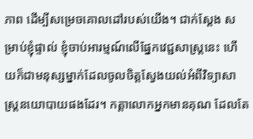ភាព ដើម្បីសម្រេចគោលដៅរបស់យើង។ ជាក់ស្តែង សម្រាប់ខ្ញុំផ្ទាល់ ខ្ញុំចាប់អារម្មណ៍លើផ្នែកវេជ្ជសាស្រ្តនេះ ហើយក៏ជាមនុស្សម្នាក់ដែលចូលចិត្តស្វែងយល់អំពីវិទ្យាសាស្រ្តនយោបាយផងដែរ។ កត្តាលោកអ្នកមានគុណ ដែលតែ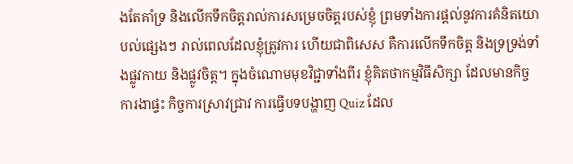ងតែគាំទ្រ និងលើកទឹកចិត្តរាល់ការសម្រេចចិត្តរបស់ខ្ញុំ ព្រមទាំងការផ្តល់នូវការគំនិតយោបល់ផ្សេងៗ រាល់ពេលដែលខ្ញុំត្រូវការ ហើយជាពិសេស គឺការលើកទឹកចិត្ត និងទ្រទ្រង់ទាំងផ្លូវកាយ និងផ្លូវចិត្ត។ ក្នុងចំណោមមុខវិជ្ជាទាំងពីរ ខ្ញុំគិតថាកម្មវិធីសិក្សា ដែលមានកិច្ចការងាផ្ទះ កិច្ចការស្រាវជ្រាវ ការធ្វើបទបង្ហាញ Quiz ដែល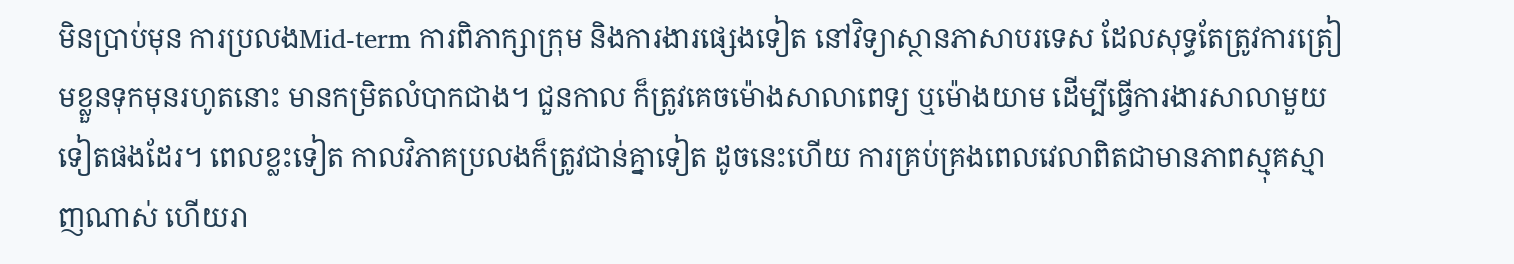មិនប្រាប់មុន ការប្រលងMid-term ការពិភាក្សាក្រុម និងការងារផ្សេងទៀត នៅវិទ្យាស្ថានភាសាបរទេស ដែលសុទ្ធតែត្រូវការត្រៀមខ្លួនទុកមុនរហូតនោះ មានកម្រិតលំបាកជាង។ ជួនកាល ក៏ត្រូវគេចម៉ោងសាលាពេទ្យ ឬម៉ោងយាម ដើម្បីធ្វើការងារសាលាមួយទៀតផងដែរ។ ពេលខ្លះទៀត កាលវិភាគប្រលងក៏ត្រូវជាន់គ្នាទៀត ដូចនេះហើយ ការគ្រប់គ្រងពេលវេលាពិតជាមានភាពស្មុគស្មាញណាស់ ហើយរា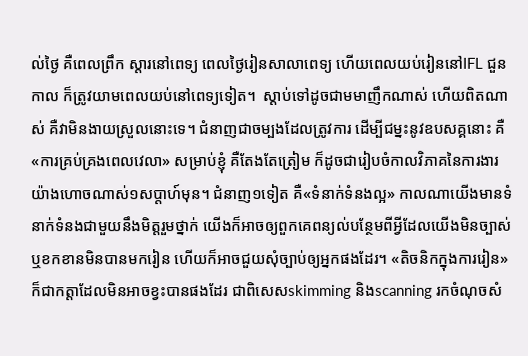ល់ថ្ងៃ គឺពេលព្រឹក ស្តារនៅពេទ្យ ពេលថ្ងៃរៀនសាលាពេទ្យ ហើយពេលយប់រៀននៅIFL ជួនកាល ក៏ត្រូវយាមពេលយប់នៅពេទ្យទៀត។  ស្តាប់ទៅដូចជាមមាញឹកណាស់ ហើយពិតណាស់ គឺវាមិនងាយស្រួលនោះទេ។ ជំនាញជាចម្បងដែលត្រូវការ ដើម្បីជម្នះនូវឧបសគ្គនោះ គឺ«ការគ្រប់គ្រងពេលវេលា» សម្រាប់ខ្ញុំ គឺតែងតែត្រៀម ក៏ដូចជារៀបចំកាលវិភាគនៃការងារយ៉ាងហោចណាស់១សប្តាហ៍មុន។ ជំនាញ១ទៀត គឺ«ទំនាក់ទំនងល្អ» កាលណាយើងមានទំនាក់ទំនងជាមួយនឹងមិត្តរួមថ្នាក់ យើងក៏អាចឲ្យពួកគេពន្យល់បន្ថែមពីអ្វីដែលយើងមិនច្បាស់ ឬខកខានមិនបានមករៀន ហើយក៏អាចជួយសុំច្បាប់ឲ្យអ្នកផងដែរ។ «តិចនិកក្នុងការរៀន» ក៏ជាកត្តាដែលមិនអាចខ្វះបានផងដែរ ជាពិសេសskimming និងscanning រកចំណុចសំ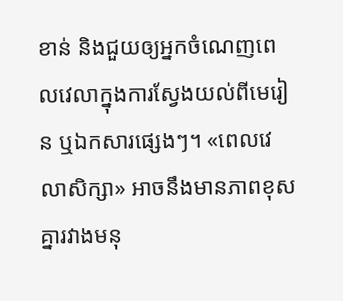ខាន់ និងជួយឲ្យអ្នកចំណេញពេលវេលាក្នុងការស្វែងយល់ពីមេរៀន ឬឯកសារផ្សេងៗ។ «ពេលវេលាសិក្សា» អាចនឹងមានភាពខុសគ្នារវាងមនុ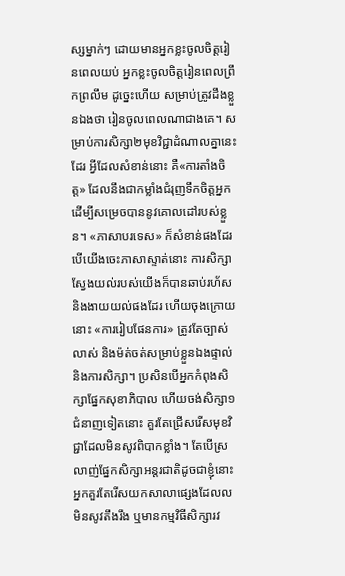ស្សម្នាក់ៗ ដោយមានអ្នកខ្លះចូលចិត្តរៀនពេលយប់ អ្នកខ្លះចូលចិត្តរៀនពេលព្រឹកព្រលឹម ដូច្នេះហើយ សម្រាប់ត្រូវដឹងខ្លួនឯងថា រៀនចូលពេលណាជាងគេ។ សម្រាប់ការសិក្សា២មុខវិជ្ជាដំណាលគ្នានេះដែរ អ្វីដែលសំខាន់នោះ គឺ«ការតាំងចិត្ត» ដែលនឹងជាកម្លាំងជំរុញទឹកចិត្តអ្នក ដើម្បីសម្រេចបាននូវគោលដៅរបស់ខ្លួន។ «ភាសាបរទេស» ក៏សំខាន់ផងដែរ បើយើងចេះភាសាស្ទាត់នោះ ការសិក្សាស្វែងយល់របស់យើងក៏បានឆាប់រហ័ស និងងាយយល់ផងដែរ ហើយចុងក្រោយនោះ «ការរៀបផែនការ» ត្រូវតែច្បាស់លាស់ និងម៉ត់ចត់សម្រាប់ខ្លួនឯងផ្ទាល់ និងការសិក្សា។ ប្រសិនបើអ្នកកំពុងសិក្សាផ្នែកសុខាភិបាល ហើយចង់សិក្សា១ជំនាញទៀតនោះ គួរតែជ្រើសរើសមុខវិជ្ជាដែលមិនសូវពិបាកខ្លាំង។ តែបើស្រលាញ់ផ្នែកសិក្សាអន្តរជាតិដូចជាខ្ញុំនោះ អ្នកគួរតែរើសយកសាលាផ្សេងដែលលមិនសូវតឹងរឹង ឬមានកម្មវិធីសិក្សារវ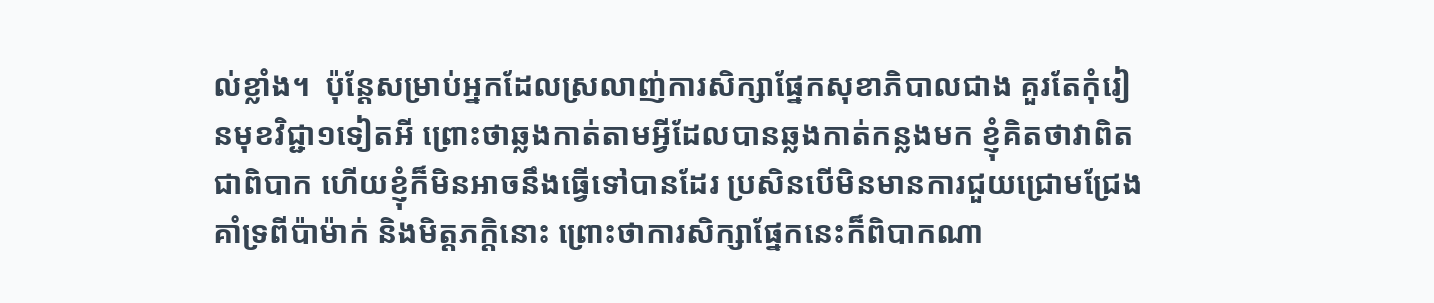ល់ខ្លាំង។  ប៉ុន្តែសម្រាប់អ្នកដែលស្រលាញ់ការសិក្សាផ្នែកសុខាភិបាលជាង គួរតែកុំរៀនមុខវិជ្ជា១ទៀតអី ព្រោះថាឆ្លងកាត់តាមអ្វីដែលបានឆ្លងកាត់កន្លងមក ខ្ញុំគិតថាវាពិតជាពិបាក ហើយខ្ញុំក៏មិនអាចនឹងធ្វើទៅបានដែរ ប្រសិនបើមិនមានការជួយជ្រោមជ្រែងគាំទ្រពីប៉ាម៉ាក់ និងមិត្តភក្តិនោះ ព្រោះថាការសិក្សាផ្នែកនេះក៏ពិបាកណា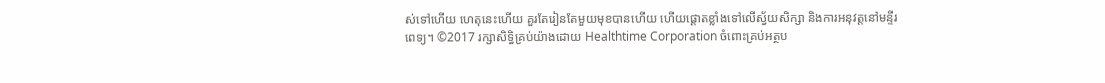ស់ទៅហើយ ហេតុនេះហើយ គួរតែរៀនតែមួយមុខបានហើយ ហើយផ្តោតខ្លាំងទៅលើស្វ័យសិក្សា និងការអនុវត្តនៅមន្ទីរពេទ្យ។ ©2017 រក្សាសិទ្ធិគ្រប់យ៉ាងដោយ Healthtime Corporation ចំពោះគ្រប់អត្ថប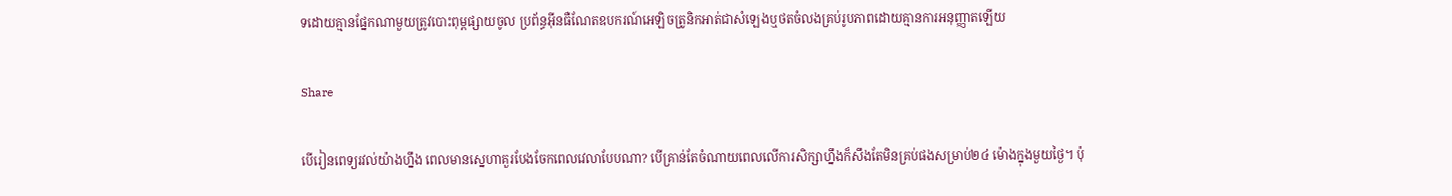ទដោយគ្មានផ្នែកណាមួយត្រូវបោះពុម្ពផ្សាយចូល ប្រព័ន្ធអ៊ីនធឺណែតឧបករណ៍អេឡិចត្រូនិកអាត់ជាសំឡេងឬថតចំលងគ្រប់រូបភាពដោយគ្មានការអនុញ្ញាតឡើយ

Share

បើរៀនពេទ្យរវល់យ៉ាងហ្នឹង ពេលមានស្នេហាគួរបែងចែកពេលវេលាបែបណា? បើគ្រាន់តែចំណាយពេលលើការសិក្សាហ្នឹងក៏សឹងតែមិនគ្រប់ផងសម្រាប់២៤ ម៉ោងក្នុងមួយថ្ងៃ។ ប៉ុ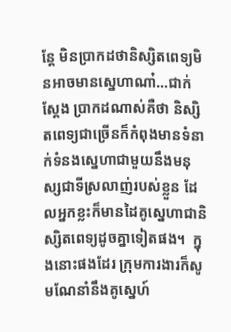ន្តែ មិនប្រាកដថានិស្សិតពេទ្យមិនអាចមានស្នេហាណា៎…ជាក់ស្តែង ប្រាកដណាស់គឺថា និស្សិតពេទ្យជាច្រើនក៏កំពុងមានទំនាក់ទំនងស្នេហាជាមួយនឹងមនុស្សជាទីស្រលាញ់របស់ខ្លួន ដែលអ្នកខ្លះក៏មានដៃគូស្នេហាជានិស្សិតពេទ្យដូចគ្នាទៀតផង។  ក្នុងនោះផងដែរ ក្រុមការងារក៏សូមណែនាំនឹងគូស្នេហ៍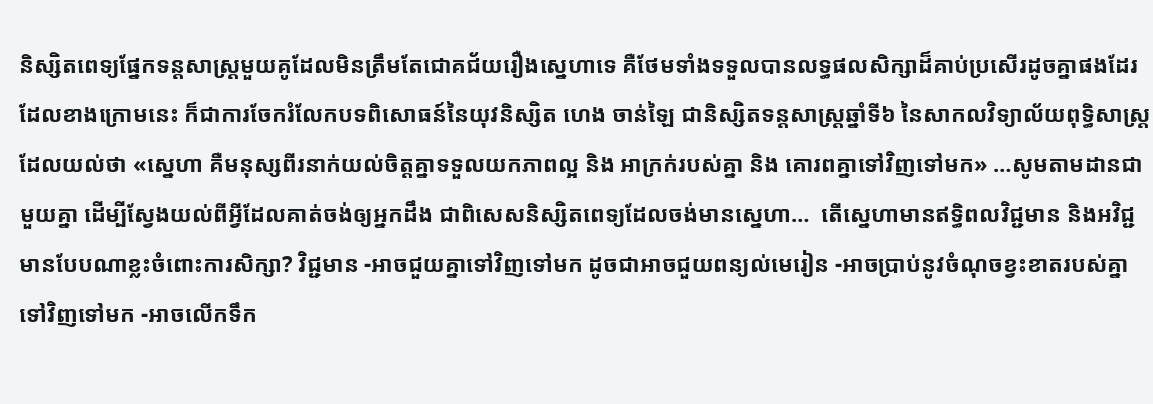និស្សិតពេទ្យផ្នែកទន្តសាស្រ្តមួយគូដែលមិនត្រឹមតែជោគជ័យរឿងស្នេហាទេ គឺថែមទាំងទទួលបានលទ្ធផលសិក្សាដ៏គាប់ប្រសើរដូចគ្នាផងដែរ ដែលខាងក្រោមនេះ ក៏ជាការចែករំលែកបទពិសោធន៍នៃយុវនិស្សិត ហេង ចាន់ឡៃ ជានិស្សិតទន្តសាស្រ្តឆ្នាំទី៦ នៃសាកលវិទ្យាល័យពុទ្ធិសាស្រ្ត ដែលយល់ថា «ស្នេហា គឺមនុស្សពីរនាក់យល់ចិត្តគ្នាទទួលយកភាពល្អ និង អាក្រក់របស់គ្នា និង គោរពគ្នាទៅវិញទៅមក» …សូមតាមដានជាមួយគ្នា ដើម្បីស្វែងយល់ពីអ្វីដែលគាត់ចង់ឲ្យអ្នកដឹង ជាពិសេសនិស្សិតពេទ្យដែលចង់មានស្នេហា…  តើស្នេហាមានឥទ្ធិពលវិជ្ជមាន និងអវិជ្ជមានបែបណាខ្លះចំពោះការសិក្សា? វិជ្ជមាន -អាចជួយគ្នាទៅវិញទៅមក ដូចជាអាចជួយពន្យល់មេរៀន -អាចប្រាប់នូវចំណុចខ្វះខាតរបស់គ្នាទៅវិញទៅមក -អាចលើកទឹក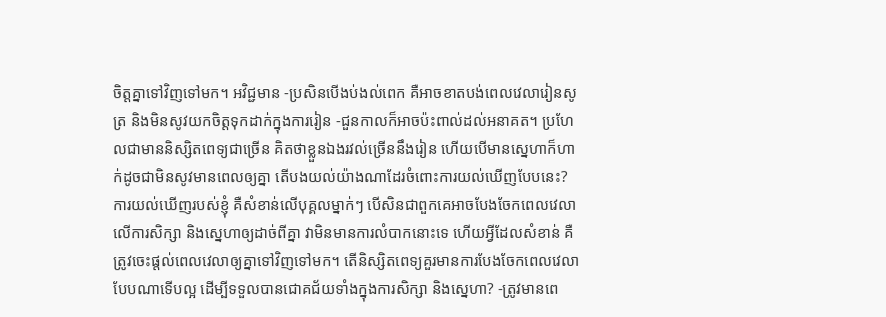ចិត្តគ្នាទៅវិញទៅមក។ អវិជ្ជមាន -ប្រសិនបើងប់ងល់ពេក គឺអាចខាតបង់ពេលវេលារៀនសូត្រ និងមិនសូវយកចិត្តទុកដាក់ក្នុងការរៀន -ជួនកាលក៏អាចប៉ះពាល់ដល់អនាគត។ ប្រហែលជាមាននិស្សិតពេទ្យជាច្រើន គិតថាខ្លួនឯងរវល់ច្រើននឹងរៀន ហើយបើមានស្នេហាក៏ហាក់ដូចជាមិនសូវមានពេលឲ្យគ្នា តើបងយល់យ៉ាងណាដែរចំពោះការយល់ឃើញបែបនេះ? ការយល់ឃើញរបស់ខ្ញុំ គឺសំខាន់លើបុគ្គលម្នាក់ៗ បើសិនជាពួកគេអាចបែងចែកពេលវេលាលើការសិក្សា និងស្នេហាឲ្យដាច់ពីគ្នា វាមិនមានការលំបាកនោះទេ ហើយអ្វីដែលសំខាន់ គឺត្រូវចេះផ្តល់ពេលវេលាឲ្យគ្នាទៅវិញទៅមក។ តើនិស្សិតពេទ្យគួរមានការបែងចែកពេលវេលាបែបណាទើបល្អ ដើម្បីទទួលបានជោគជ័យទាំងក្នុងការសិក្សា និងស្នេហា? -ត្រូវមានពេ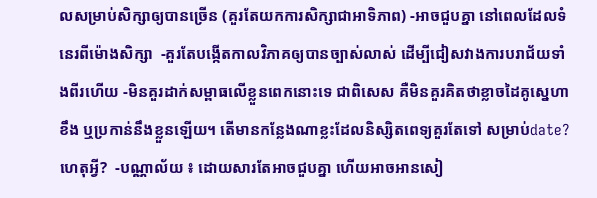លសម្រាប់សិក្សាឲ្យបានច្រើន (គួរតែយកការសិក្សាជាអាទិភាព) -អាចជួបគ្នា នៅពេលដែលទំនេរពីម៉ោងសិក្សា  -គួរតែបង្កើតកាលវិភាគឲ្យបានច្បាស់លាស់ ដើម្បីជៀសវាងការបរាជ័យទាំងពីរហើយ -មិនគួរដាក់សម្ពាធលើខ្លួនពេកនោះទេ ជាពិសេស គឺមិនគួរគិតថាខ្លាចដៃគូស្នេហាខឹង ឬប្រកាន់នឹងខ្លួនឡើយ។ តើមានកន្លែងណាខ្លះដែលនិស្សិតពេទ្យគួរតែទៅ សម្រាប់date? ហេតុអ្វី?  -បណ្ណាល័យ ៖ ដោយសារតែអាចជួបគ្នា ហើយអាចអានសៀ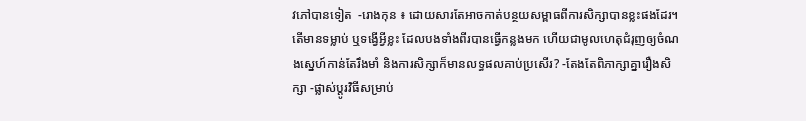វភៅបានទៀត  -រោងកុន ៖ ដោយសារតែអាចកាត់បន្ថយសម្ពាធពីការសិក្សាបានខ្លះផងដែរ។ តើមានទម្លាប់ ឬទង្វើអ្វីខ្លះ ដែលបងទាំងពីរបានធ្វើកន្លងមក ហើយជាមូលហេតុជំរុញឲ្យចំណងស្នេហ៍កាន់តែរឹងមាំ និងការសិក្សាក៏មានលទ្ធផលគាប់ប្រសើរ? -តែងតែពិភាក្សាគ្នារឿងសិក្សា -ផ្លាស់ប្តូរវិធីសម្រាប់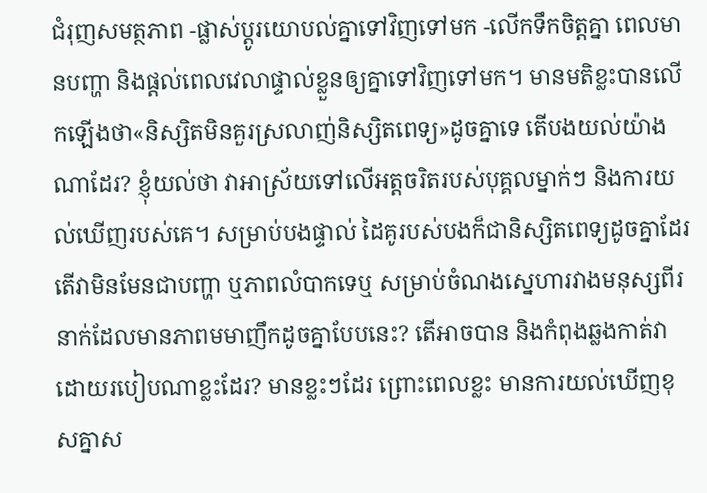ជំរុញសមត្ថភាព -ផ្លាស់ប្តូរយោបល់គ្នាទៅវិញទៅមក -លើកទឹកចិត្តគ្នា ពេលមានបញ្ហា និងផ្តល់ពេលវេលាផ្ទាល់ខ្លួនឲ្យគ្នាទៅវិញទៅមក។ មានមតិខ្លះបានលើកឡើងថា«និស្សិតមិនគួរស្រលាញ់និស្សិតពេទ្យ»ដូចគ្នាទេ តើបងយល់យ៉ាងណាដែរ? ខ្ញុំយល់ថា វាអាស្រ័យទៅលើអត្តចរិតរបស់បុគ្គលម្នាក់ៗ និងការយល់ឃើញរបស់គេ។ សម្រាប់បងផ្ទាល់ ដៃគូរបស់បងក៏ជានិស្សិតពេទ្យដូចគ្នាដែរ តើវាមិនមែនជាបញ្ហា ឬភាពលំបាកទេឬ សម្រាប់ចំណងស្នេហារវាងមនុស្សពីរនាក់ដែលមានភាពមមាញឹកដូចគ្នាបែបនេះ? តើអាចបាន និងកំពុងឆ្លងកាត់វាដោយរបៀបណាខ្លះដែរ? មានខ្លះៗដែរ ព្រោះពេលខ្លះ មានការយល់ឃើញខុសគ្នាស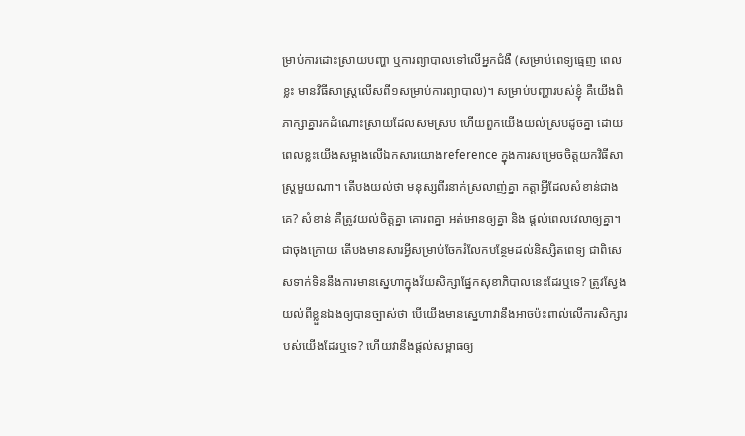ម្រាប់ការដោះស្រាយបញ្ហា ឬការព្យាបាលទៅលើអ្នកជំងឺ (សម្រាប់ពេទ្យធ្មេញ ពេលខ្លះ មានវិធីសាស្រ្តលើសពី១សម្រាប់ការព្យាបាល)។ សម្រាប់បញ្ហារបស់ខ្ញុំ គឺយើងពិភាក្សាគ្នារកដំណោះស្រាយដែលសមស្រប ហើយពួកយើងយល់ស្របដូចគ្នា ដោយពេលខ្លះយើងសម្អាងលើឯកសារយោងreference ក្នុងការសម្រេចចិត្តយកវិធីសាស្រ្តមួយណា។ តើបងយល់ថា មនុស្សពីរនាក់ស្រលាញ់គ្នា កត្តាអ្វីដែលសំខាន់ជាងគេ? សំខាន់ គឺត្រូវយល់ចិត្តគ្នា គោរពគ្នា អត់អោនឲ្យគ្នា និង ផ្តល់ពេលវេលាឲ្យគ្នា។ ជាចុងក្រោយ តើបងមានសារអ្វីសម្រាប់ចែករំលែកបន្ថែមដល់និស្សិតពេទ្យ ជាពិសេសទាក់ទិននឹងការមានស្នេហាក្នុងវ័យសិក្សាផ្នែកសុខាភិបាលនេះដែរឬទេ? ត្រូវស្វែងយល់ពីខ្លួនឯងឲ្យបានច្បាស់ថា បើយើងមានស្នេហាវានឹងអាចប៉ះពាល់លើការសិក្សារបស់យើងដែរឬទេ? ហើយវានឹងផ្តល់សម្ពាធឲ្យ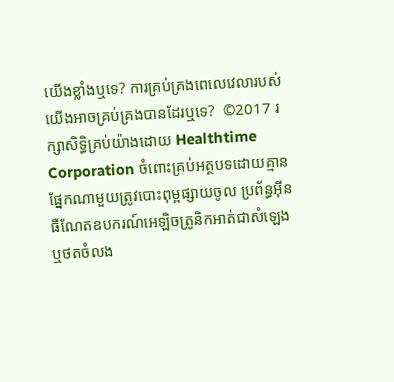យើងខ្លាំងឬទេ? ការគ្រប់គ្រងពេលេវេលារបស់យើងអាចគ្រប់គ្រងបានដែរឬទេ?  ©2017 រក្សាសិទ្ធិគ្រប់យ៉ាងដោយ Healthtime Corporation ចំពោះគ្រប់អត្ថបទដោយគ្មានផ្នែកណាមួយត្រូវបោះពុម្ពផ្សាយចូល ប្រព័ន្ធអ៊ីនធឺណែតឧបករណ៍អេឡិចត្រូនិកអាត់ជាសំឡេងឬថតចំលង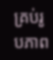គ្រប់រូបភាព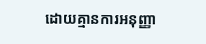ដោយគ្មានការអនុញ្ញា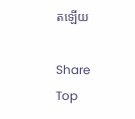តឡើយ

Share
Top